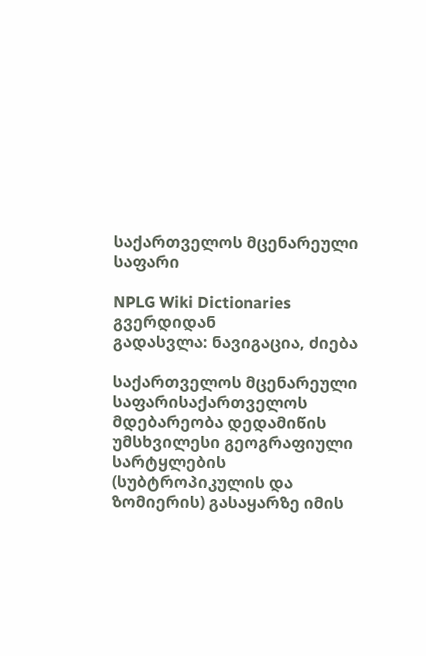საქართველოს მცენარეული საფარი

NPLG Wiki Dictionaries გვერდიდან
გადასვლა: ნავიგაცია, ძიება

საქართველოს მცენარეული საფარისაქართველოს მდებარეობა დედამიწის უმსხვილესი გეოგრაფიული სარტყლების (სუბტროპიკულის და ზომიერის) გასაყარზე იმის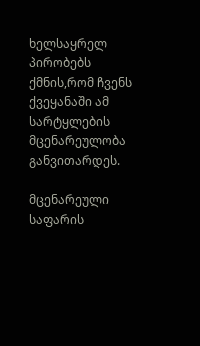ხელსაყრელ პირობებს ქმნის,რომ ჩვენს ქვეყანაში ამ სარტყლების მცენარეულობა განვითარდეს.

მცენარეული საფარის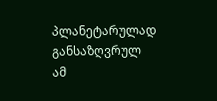პლანეტარულად განსაზღვრულ ამ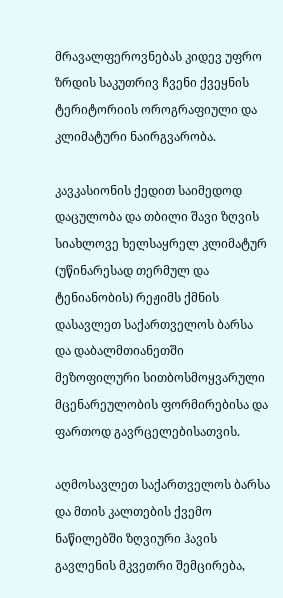მრავალფეროვნებას კიდევ უფრო ზრდის საკუთრივ ჩვენი ქვეყნის ტერიტორიის ოროგრაფიული და კლიმატური ნაირგვარობა.

კავკასიონის ქედით საიმედოდ დაცულობა და თბილი შავი ზღვის სიახლოვე ხელსაყრელ კლიმატურ (უწინარესად თერმულ და ტენიანობის) რეჟიმს ქმნის დასავლეთ საქართველოს ბარსა და დაბალმთიანეთში მეზოფილური სითბოსმოყვარული მცენარეულობის ფორმირებისა და ფართოდ გავრცელებისათვის.

აღმოსავლეთ საქართველოს ბარსა და მთის კალთების ქვემო ნაწილებში ზღვიური ჰავის გავლენის მკვეთრი შემცირება,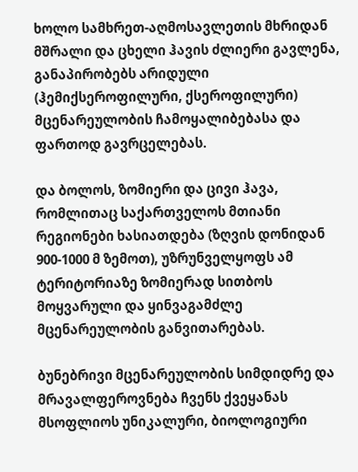ხოლო სამხრეთ-აღმოსავლეთის მხრიდან მშრალი და ცხელი ჰავის ძლიერი გავლენა, განაპირობებს არიდული (ჰემიქსეროფილური, ქსეროფილური) მცენარეულობის ჩამოყალიბებასა და ფართოდ გავრცელებას.

და ბოლოს, ზომიერი და ცივი ჰავა, რომლითაც საქართველოს მთიანი რეგიონები ხასიათდება (ზღვის დონიდან 900-1000 მ ზემოთ), უზრუნველყოფს ამ ტერიტორიაზე ზომიერად სითბოს მოყვარული და ყინვაგამძლე მცენარეულობის განვითარებას.

ბუნებრივი მცენარეულობის სიმდიდრე და მრავალფეროვნება ჩვენს ქვეყანას მსოფლიოს უნიკალური, ბიოლოგიური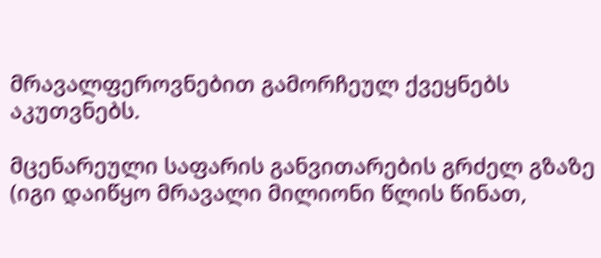მრავალფეროვნებით გამორჩეულ ქვეყნებს აკუთვნებს.

მცენარეული საფარის განვითარების გრძელ გზაზე (იგი დაიწყო მრავალი მილიონი წლის წინათ,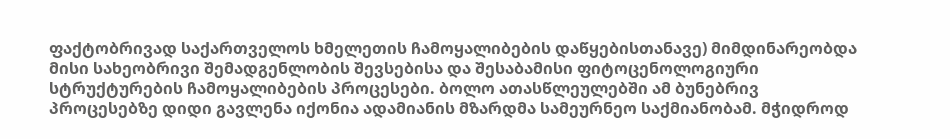ფაქტობრივად საქართველოს ხმელეთის ჩამოყალიბების დაწყებისთანავე) მიმდინარეობდა მისი სახეობრივი შემადგენლობის შევსებისა და შესაბამისი ფიტოცენოლოგიური სტრუქტურების ჩამოყალიბების პროცესები. ბოლო ათასწლეულებში ამ ბუნებრივ პროცესებზე დიდი გავლენა იქონია ადამიანის მზარდმა სამეურნეო საქმიანობამ. მჭიდროდ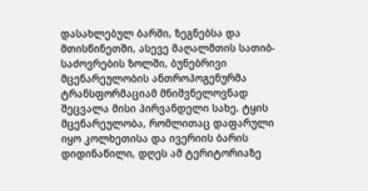დასახლებულ ბარში, ზეგნებსა და მთისწინეთში, ასევე მაღალმთის სათიბ-საძოვრების ზოლში, ბუნებრივი მცენარეულობის ანთროპოგენურმა ტრანსფორმაციამ მნიშვნელოვნად შეცვალა მისი პირვანდელი სახე. ტყის მცენარეულობა, რომლითაც დაფარული იყო კოლხეთისა და ივერიის ბარის დიდინაწილი, დღეს ამ ტერიტორიაზე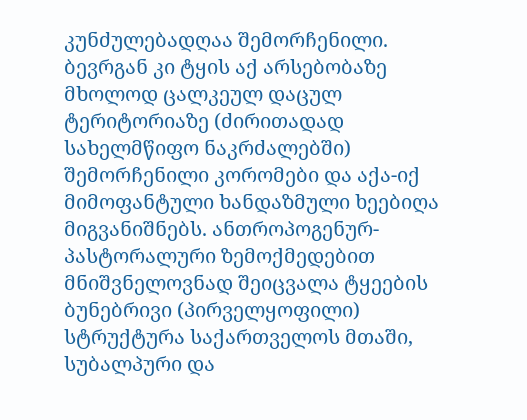კუნძულებადღაა შემორჩენილი. ბევრგან კი ტყის აქ არსებობაზე მხოლოდ ცალკეულ დაცულ ტერიტორიაზე (ძირითადად სახელმწიფო ნაკრძალებში) შემორჩენილი კორომები და აქა-იქ მიმოფანტული ხანდაზმული ხეებიღა მიგვანიშნებს. ანთროპოგენურ-პასტორალური ზემოქმედებით მნიშვნელოვნად შეიცვალა ტყეების ბუნებრივი (პირველყოფილი) სტრუქტურა საქართველოს მთაში, სუბალპური და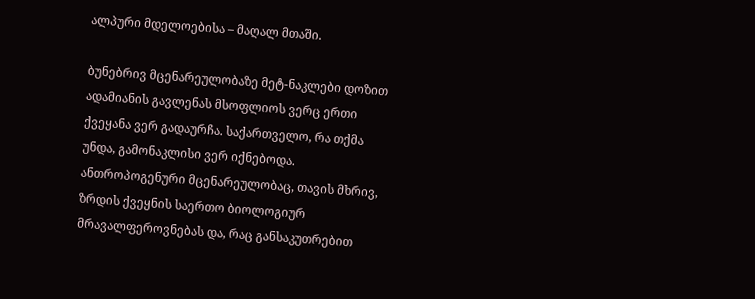ალპური მდელოებისა – მაღალ მთაში.

ბუნებრივ მცენარეულობაზე მეტ-ნაკლები დოზით ადამიანის გავლენას მსოფლიოს ვერც ერთი ქვეყანა ვერ გადაურჩა. საქართველო, რა თქმა უნდა, გამონაკლისი ვერ იქნებოდა. ანთროპოგენური მცენარეულობაც, თავის მხრივ, ზრდის ქვეყნის საერთო ბიოლოგიურ მრავალფეროვნებას და, რაც განსაკუთრებით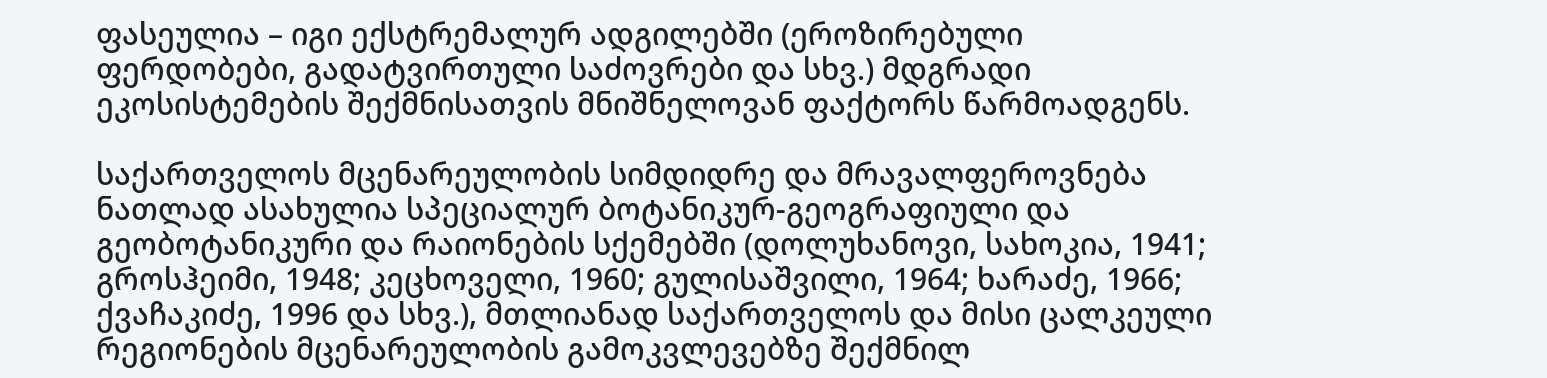ფასეულია – იგი ექსტრემალურ ადგილებში (ეროზირებული ფერდობები, გადატვირთული საძოვრები და სხვ.) მდგრადი ეკოსისტემების შექმნისათვის მნიშნელოვან ფაქტორს წარმოადგენს.

საქართველოს მცენარეულობის სიმდიდრე და მრავალფეროვნება ნათლად ასახულია სპეციალურ ბოტანიკურ-გეოგრაფიული და გეობოტანიკური და რაიონების სქემებში (დოლუხანოვი, სახოკია, 1941; გროსჰეიმი, 1948; კეცხოველი, 1960; გულისაშვილი, 1964; ხარაძე, 1966; ქვაჩაკიძე, 1996 და სხვ.), მთლიანად საქართველოს და მისი ცალკეული რეგიონების მცენარეულობის გამოკვლევებზე შექმნილ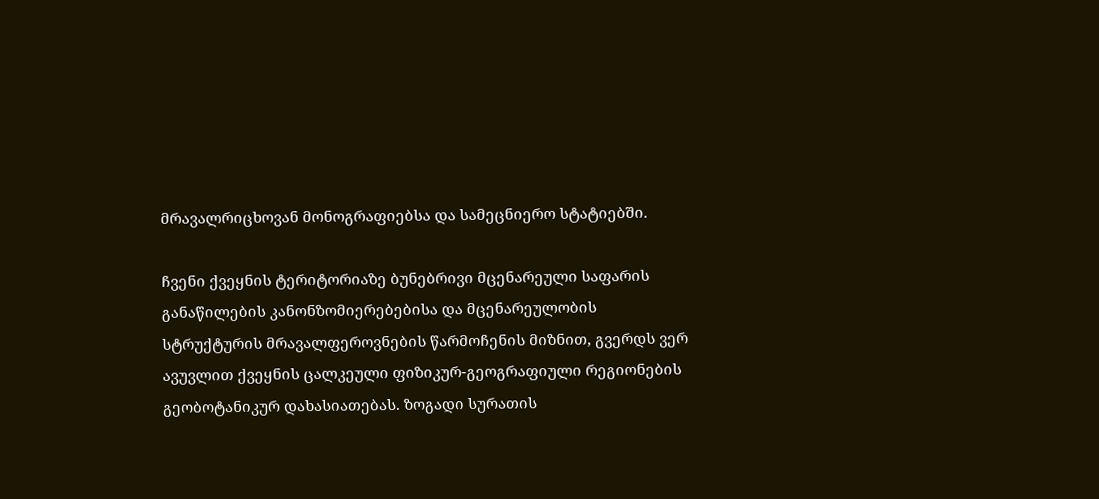მრავალრიცხოვან მონოგრაფიებსა და სამეცნიერო სტატიებში.

ჩვენი ქვეყნის ტერიტორიაზე ბუნებრივი მცენარეული საფარის განაწილების კანონზომიერებებისა და მცენარეულობის სტრუქტურის მრავალფეროვნების წარმოჩენის მიზნით, გვერდს ვერ ავუვლით ქვეყნის ცალკეული ფიზიკურ-გეოგრაფიული რეგიონების გეობოტანიკურ დახასიათებას. ზოგადი სურათის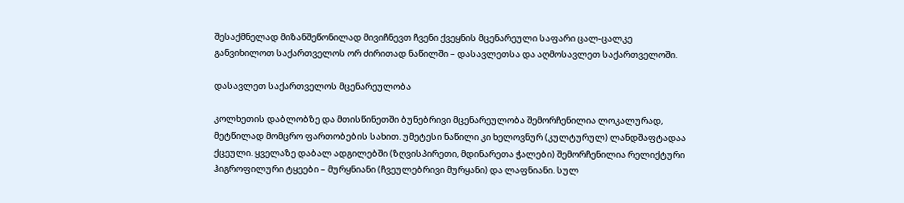შესაქმნელად მიზანშეწონილად მივიჩნევთ ჩვენი ქვეყნის მცენარეული საფარი ცალ-ცალკე განვიხილოთ საქართველოს ორ ძირითად ნაწილში – დასავლეთსა და აღმოსავლეთ საქართველოში.

დასავლეთ საქართველოს მცენარეულობა

კოლხეთის დაბლობზე და მთისწინეთში ბუნებრივი მცენარეულობა შემორჩენილია ლოკალურად, მეტწილად მომცრო ფართობების სახით. უმეტესი ნაწილი კი ხელოვნურ (კულტურულ) ლანდშაფტადაა ქცეული. ყველაზე დაბალ ადგილებში (ზღვისპირეთი, მდინარეთა ჭალები) შემორჩენილია რელიქტური ჰიგროფილური ტყეები – მურყნიანი (ჩვეულებრივი მურყანი) და ლაფნიანი. სულ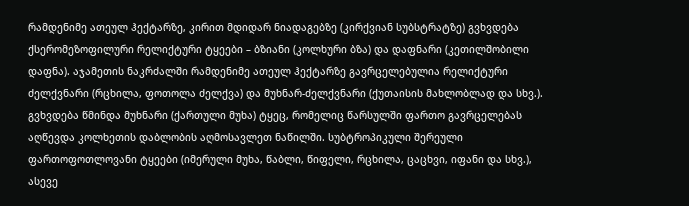რამდენიმე ათეულ ჰექტარზე, კირით მდიდარ ნიადაგებზე (კირქვიან სუბსტრატზე) გვხვდება ქსერომეზოფილური რელიქტური ტყეები – ბზიანი (კოლხური ბზა) და დაფნარი (კეთილშობილი დაფნა). აჯამეთის ნაკრძალში რამდენიმე ათეულ ჰექტარზე გავრცელებულია რელიქტური ძელქვნარი (რცხილა, ფოთოლა ძელქვა) და მუხნარ-ძელქვნარი (ქუთაისის მახლობლად და სხვ.). გვხვდება წმინდა მუხნარი (ქართული მუხა) ტყეც, რომელიც წარსულში ფართო გავრცელებას აღწევდა კოლხეთის დაბლობის აღმოსავლეთ ნაწილში. სუბტროპიკული შერეული ფართოფოთლოვანი ტყეები (იმერული მუხა, წაბლი, წიფელი, რცხილა, ცაცხვი, იფანი და სხვ.), ასევე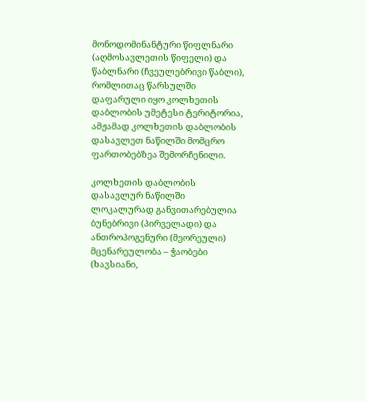მონოდომინანტური წიფლნარი (აღმოსავლეთის წიფელი) და წაბლნარი (ჩვეულებრივი წაბლი), რომლითაც წარსულში დაფარული იყო კოლხეთის დაბლობის უმეტესი ტერიტორია, ამჟამად კოლხეთის დაბლობის დასავლეთ ნაწილში მომცრო ფართობებზეა შემორჩენილი.

კოლხეთის დაბლობის დასავლურ ნაწილში ლოკალურად განვითარებულია ბუნებრივი (პირველადი) და ანთროპოგენური (მეორეული) მცენარეულობა – ჭაობები (ხავსიანი,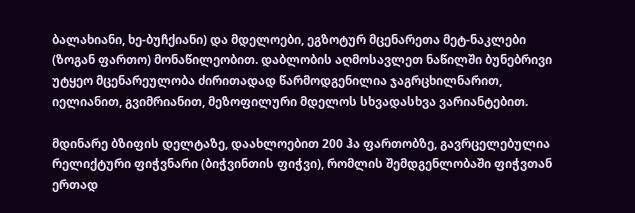ბალახიანი, ხე-ბუჩქიანი) და მდელოები, ეგზოტურ მცენარეთა მეტ-ნაკლები (ზოგან ფართო) მონაწილეობით. დაბლობის აღმოსავლეთ ნაწილში ბუნებრივი უტყეო მცენარეულობა ძირითადად წარმოდგენილია ჯაგრცხილნარით, იელიანით, გვიმრიანით, მეზოფილური მდელოს სხვადასხვა ვარიანტებით.

მდინარე ბზიფის დელტაზე, დაახლოებით 200 ჰა ფართობზე, გავრცელებულია რელიქტური ფიჭვნარი (ბიჭვინთის ფიჭვი), რომლის შემდგენლობაში ფიჭვთან ერთად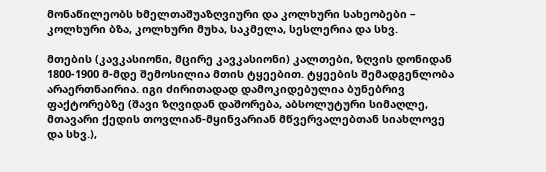მონაწილეობს ხმელთაშუაზღვიური და კოლხური სახეობები – კოლხური ბზა, კოლხური მუხა, საკმელა, სესლერია და სხვ.

მთების (კავკასიონი, მცირე კავკასიონი) კალთები, ზღვის დონიდან 1800-1900 მ-მდე შემოსილია მთის ტყეებით. ტყეების შემადგენლობა არაერთნაირია. იგი ძირითადად დამოკიდებულია ბუნებრივ ფაქტორებზე (შავი ზღვიდან დაშორება, აბსოლუტური სიმაღლე, მთავარი ქედის თოვლიან-მყინვარიან მწვერვალებთან სიახლოვე და სხვ.),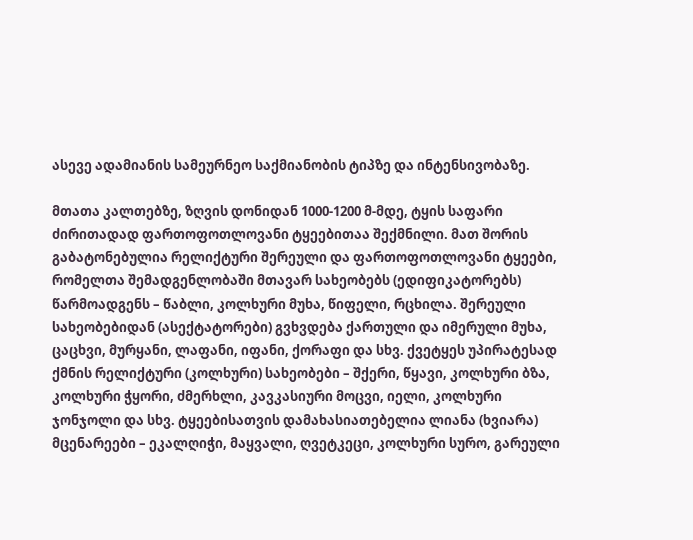ასევე ადამიანის სამეურნეო საქმიანობის ტიპზე და ინტენსივობაზე.

მთათა კალთებზე, ზღვის დონიდან 1000-1200 მ-მდე, ტყის საფარი ძირითადად ფართოფოთლოვანი ტყეებითაა შექმნილი. მათ შორის გაბატონებულია რელიქტური შერეული და ფართოფოთლოვანი ტყეები, რომელთა შემადგენლობაში მთავარ სახეობებს (ედიფიკატორებს) წარმოადგენს – წაბლი, კოლხური მუხა, წიფელი, რცხილა. შერეული სახეობებიდან (ასექტატორები) გვხვდება ქართული და იმერული მუხა, ცაცხვი, მურყანი, ლაფანი, იფანი, ქორაფი და სხვ. ქვეტყეს უპირატესად ქმნის რელიქტური (კოლხური) სახეობები – შქერი, წყავი, კოლხური ბზა, კოლხური ჭყორი, ძმერხლი, კავკასიური მოცვი, იელი, კოლხური ჯონჯოლი და სხვ. ტყეებისათვის დამახასიათებელია ლიანა (ხვიარა) მცენარეები – ეკალღიჭი, მაყვალი, ღვეტკეცი, კოლხური სურო, გარეული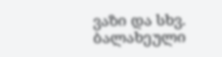ვაზი და სხვ. ბალახეული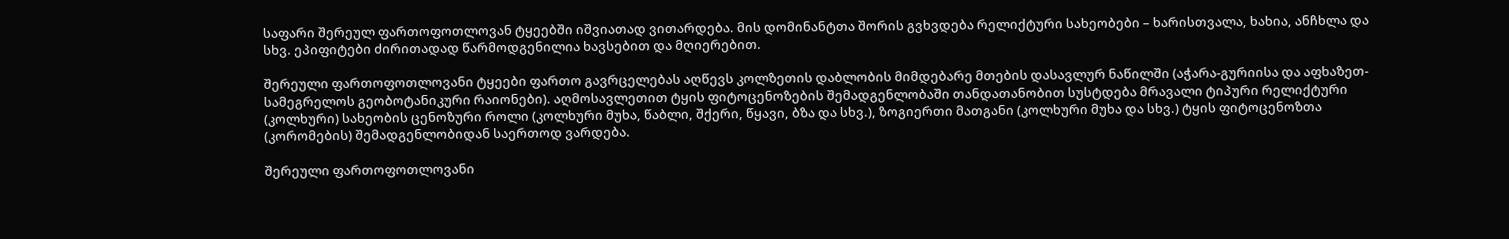საფარი შერეულ ფართოფოთლოვან ტყეებში იშვიათად ვითარდება. მის დომინანტთა შორის გვხვდება რელიქტური სახეობები – ხარისთვალა, ხახია, ანჩხლა და სხვ. ეპიფიტები ძირითადად წარმოდგენილია ხავსებით და მღიერებით.

შერეული ფართოფოთლოვანი ტყეები ფართო გავრცელებას აღწევს კოლზეთის დაბლობის მიმდებარე მთების დასავლურ ნაწილში (აჭარა-გურიისა და აფხაზეთ-სამეგრელოს გეობოტანიკური რაიონები). აღმოსავლეთით ტყის ფიტოცენოზების შემადგენლობაში თანდათანობით სუსტდება მრავალი ტიპური რელიქტური (კოლხური) სახეობის ცენოზური როლი (კოლხური მუხა, წაბლი, შქერი, წყავი, ბზა და სხვ.), ზოგიერთი მათგანი (კოლხური მუხა და სხვ.) ტყის ფიტოცენოზთა (კორომების) შემადგენლობიდან საერთოდ ვარდება.

შერეული ფართოფოთლოვანი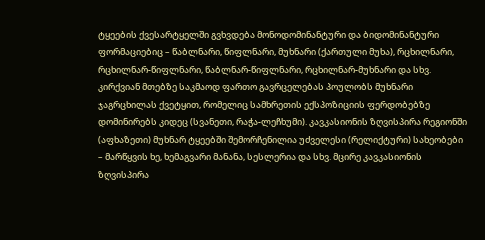ტყეების ქვესარტყელში გვხვდება მონოდომინანტური და ბიდომინანტური ფორმაციებიც – წაბლნარი, წიფლნარი, მუხნარი (ქართული მუხა), რცხილნარი, რცხილნარ-წიფლნარი, წაბლნარ-წიფლნარი, რცხილნარ-მუხნარი და სხვ. კირქვიან მთებზე საკმაოდ ფართო გავრცელებას პოულობს მუხნარი ჯაგრცხილას ქვეტყით, რომელიც სამხრეთის ექსპოზიციის ფერდობებზე დომინირებს კიდეც (სვანეთი, რაჭა-ლეჩხუმი). კავკასიონის ზღვისპირა რეგიონში (აფხაზეთი) მუხნარ ტყეებში შემორჩენილია უძველესი (რელიქტური) სახეობები – მარწყვის ხე, ხემაგვარი მანანა, სესლერია და სხვ. მცირე კავკასიონის ზღვისპირა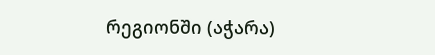რეგიონში (აჭარა)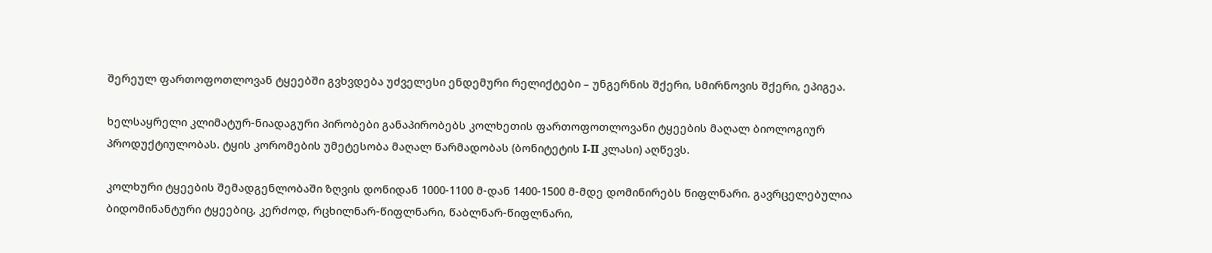შერეულ ფართოფოთლოვან ტყეებში გვხვდება უძველესი ენდემური რელიქტები – უნგერნის შქერი, სმირნოვის შქერი, ეპიგეა.

ხელსაყრელი კლიმატურ-ნიადაგური პირობები განაპირობებს კოლხეთის ფართოფოთლოვანი ტყეების მაღალ ბიოლოგიურ პროდუქტიულობას. ტყის კორომების უმეტესობა მაღალ წარმადობას (ბონიტეტის I-II კლასი) აღწევს.

კოლხური ტყეების შემადგენლობაში ზღვის დონიდან 1000-1100 მ-დან 1400-1500 მ-მდე დომინირებს წიფლნარი. გავრცელებულია ბიდომინანტური ტყეებიც, კერძოდ, რცხილნარ-წიფლნარი, წაბლნარ-წიფლნარი,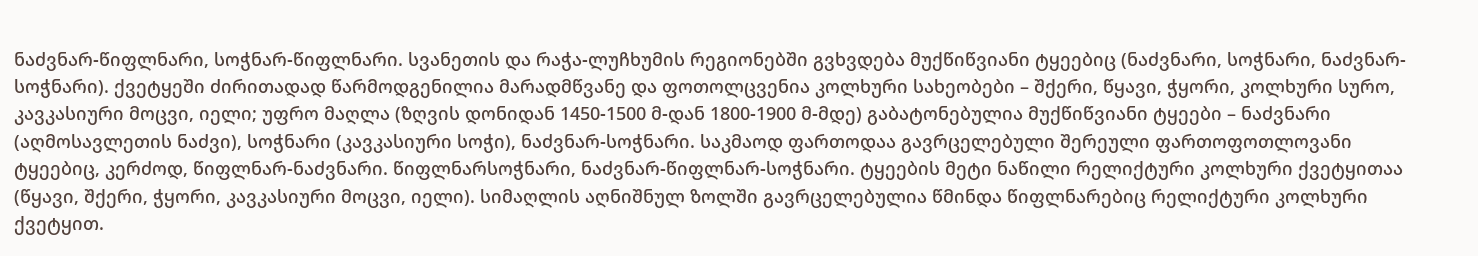ნაძვნარ-წიფლნარი, სოჭნარ-წიფლნარი. სვანეთის და რაჭა-ლუჩხუმის რეგიონებში გვხვდება მუქწიწვიანი ტყეებიც (ნაძვნარი, სოჭნარი, ნაძვნარ-სოჭნარი). ქვეტყეში ძირითადად წარმოდგენილია მარადმწვანე და ფოთოლცვენია კოლხური სახეობები – შქერი, წყავი, ჭყორი, კოლხური სურო, კავკასიური მოცვი, იელი; უფრო მაღლა (ზღვის დონიდან 1450-1500 მ-დან 1800-1900 მ-მდე) გაბატონებულია მუქწიწვიანი ტყეები – ნაძვნარი (აღმოსავლეთის ნაძვი), სოჭნარი (კავკასიური სოჭი), ნაძვნარ-სოჭნარი. საკმაოდ ფართოდაა გავრცელებული შერეული ფართოფოთლოვანი ტყეებიც, კერძოდ, წიფლნარ-ნაძვნარი. წიფლნარსოჭნარი, ნაძვნარ-წიფლნარ-სოჭნარი. ტყეების მეტი ნაწილი რელიქტური კოლხური ქვეტყითაა (წყავი, შქერი, ჭყორი, კავკასიური მოცვი, იელი). სიმაღლის აღნიშნულ ზოლში გავრცელებულია წმინდა წიფლნარებიც რელიქტური კოლხური ქვეტყით.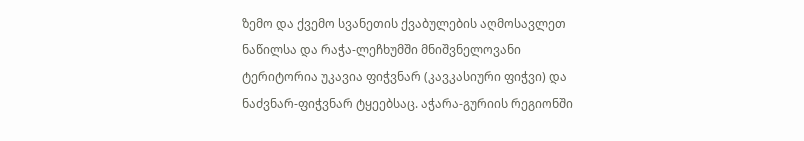ზემო და ქვემო სვანეთის ქვაბულების აღმოსავლეთ ნაწილსა და რაჭა-ლეჩხუმში მნიშვნელოვანი ტერიტორია უკავია ფიჭვნარ (კავკასიური ფიჭვი) და ნაძვნარ-ფიჭვნარ ტყეებსაც. აჭარა-გურიის რეგიონში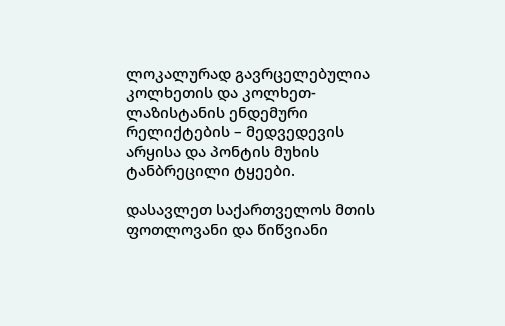ლოკალურად გავრცელებულია კოლხეთის და კოლხეთ-ლაზისტანის ენდემური რელიქტების – მედვედევის არყისა და პონტის მუხის ტანბრეცილი ტყეები.

დასავლეთ საქართველოს მთის ფოთლოვანი და წიწვიანი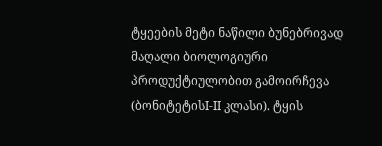ტყეების მეტი ნაწილი ბუნებრივად მაღალი ბიოლოგიური პროდუქტიულობით გამოირჩევა (ბონიტეტისI-II კლასი). ტყის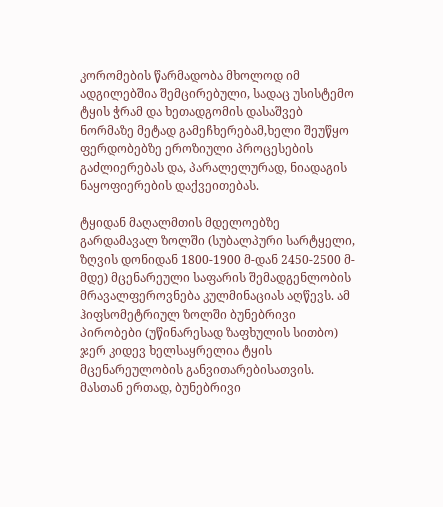კორომების წარმადობა მხოლოდ იმ ადგილებშია შემცირებული, სადაც უსისტემო ტყის ჭრამ და ხეთადგომის დასაშვებ ნორმაზე მეტად გამეჩხერებამ,ხელი შეუწყო ფერდობებზე ეროზიული პროცესების გაძლიერებას და, პარალელურად, ნიადაგის ნაყოფიერების დაქვეითებას.

ტყიდან მაღალმთის მდელოებზე გარდამავალ ზოლში (სუბალპური სარტყელი, ზღვის დონიდან 1800-1900 მ-დან 2450-2500 მ-მდე) მცენარეული საფარის შემადგენლობის მრავალფეროვნება კულმინაციას აღწევს. ამ ჰიფსომეტრიულ ზოლში ბუნებრივი პირობები (უწინარესად ზაფხულის სითბო) ჯერ კიდევ ხელსაყრელია ტყის მცენარეულობის განვითარებისათვის. მასთან ერთად, ბუნებრივი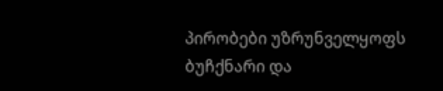პირობები უზრუნველყოფს ბუჩქნარი და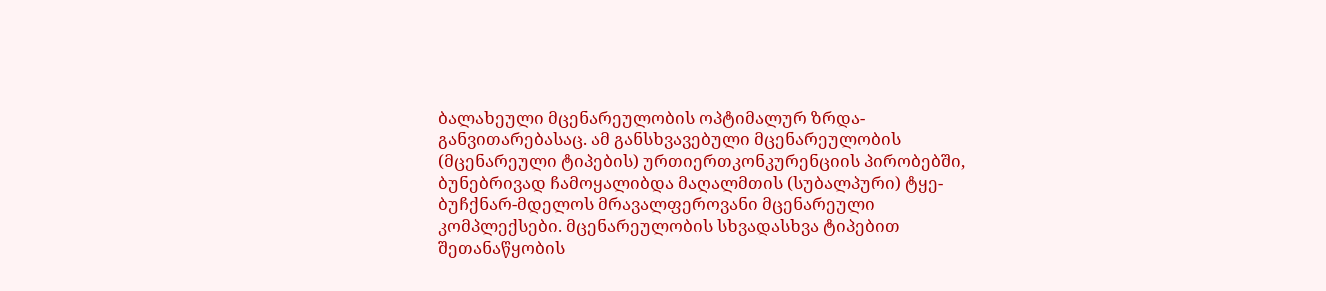ბალახეული მცენარეულობის ოპტიმალურ ზრდა-განვითარებასაც. ამ განსხვავებული მცენარეულობის (მცენარეული ტიპების) ურთიერთკონკურენციის პირობებში, ბუნებრივად ჩამოყალიბდა მაღალმთის (სუბალპური) ტყე-ბუჩქნარ-მდელოს მრავალფეროვანი მცენარეული კომპლექსები. მცენარეულობის სხვადასხვა ტიპებით შეთანაწყობის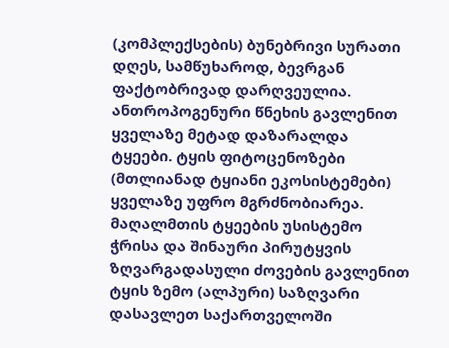(კომპლექსების) ბუნებრივი სურათი დღეს, სამწუხაროდ, ბევრგან ფაქტობრივად დარღვეულია. ანთროპოგენური წნეხის გავლენით ყველაზე მეტად დაზარალდა ტყეები. ტყის ფიტოცენოზები (მთლიანად ტყიანი ეკოსისტემები) ყველაზე უფრო მგრძნობიარეა. მაღალმთის ტყეების უსისტემო ჭრისა და შინაური პირუტყვის ზღვარგადასული ძოვების გავლენით ტყის ზემო (ალპური) საზღვარი დასავლეთ საქართველოში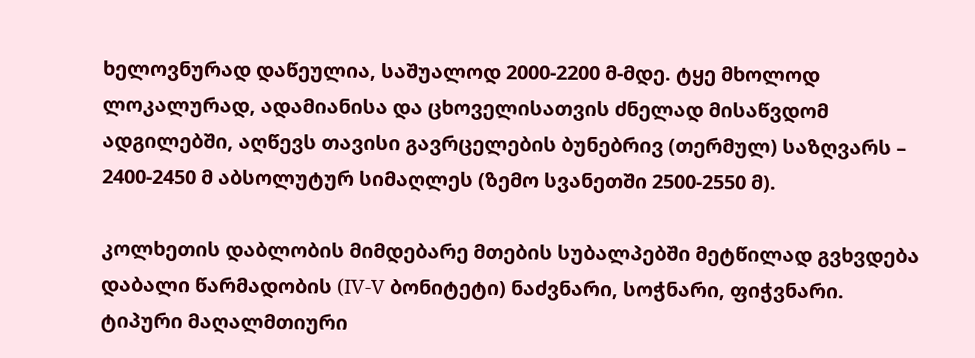ხელოვნურად დაწეულია, საშუალოდ 2000-2200 მ-მდე. ტყე მხოლოდ ლოკალურად, ადამიანისა და ცხოველისათვის ძნელად მისაწვდომ ადგილებში, აღწევს თავისი გავრცელების ბუნებრივ (თერმულ) საზღვარს – 2400-2450 მ აბსოლუტურ სიმაღლეს (ზემო სვანეთში 2500-2550 მ).

კოლხეთის დაბლობის მიმდებარე მთების სუბალპებში მეტწილად გვხვდება დაბალი წარმადობის (IV-V ბონიტეტი) ნაძვნარი, სოჭნარი, ფიჭვნარი. ტიპური მაღალმთიური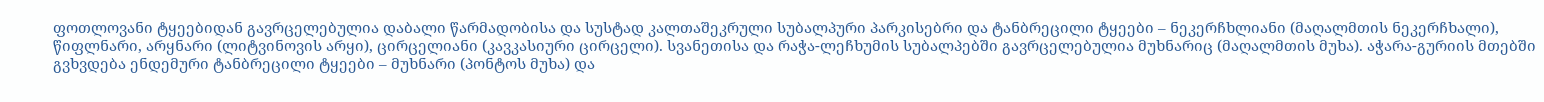ფოთლოვანი ტყეებიდან გავრცელებულია დაბალი წარმადობისა და სუსტად კალთაშეკრული სუბალპური პარკისებრი და ტანბრეცილი ტყეები – ნეკერჩხლიანი (მაღალმთის ნეკერჩხალი), წიფლნარი, არყნარი (ლიტვინოვის არყი), ცირცელიანი (კავკასიური ცირცელი). სვანეთისა და რაჭა-ლეჩხუმის სუბალპებში გავრცელებულია მუხნარიც (მაღალმთის მუხა). აჭარა-გურიის მთებში გვხვდება ენდემური ტანბრეცილი ტყეები – მუხნარი (პონტოს მუხა) და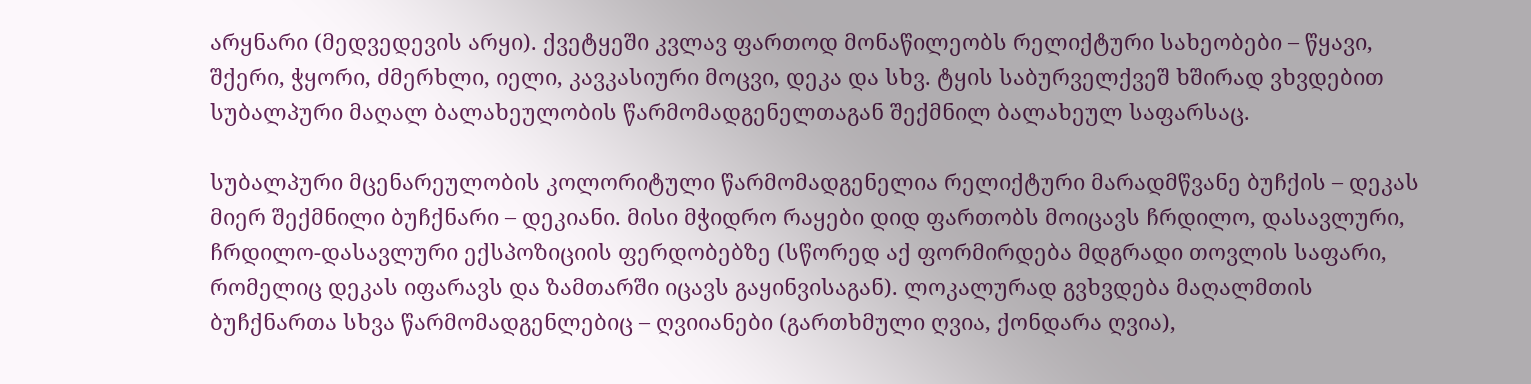არყნარი (მედვედევის არყი). ქვეტყეში კვლავ ფართოდ მონაწილეობს რელიქტური სახეობები – წყავი, შქერი, ჭყორი, ძმერხლი, იელი, კავკასიური მოცვი, დეკა და სხვ. ტყის საბურველქვეშ ხშირად ვხვდებით სუბალპური მაღალ ბალახეულობის წარმომადგენელთაგან შექმნილ ბალახეულ საფარსაც.

სუბალპური მცენარეულობის კოლორიტული წარმომადგენელია რელიქტური მარადმწვანე ბუჩქის – დეკას მიერ შექმნილი ბუჩქნარი – დეკიანი. მისი მჭიდრო რაყები დიდ ფართობს მოიცავს ჩრდილო, დასავლური, ჩრდილო-დასავლური ექსპოზიციის ფერდობებზე (სწორედ აქ ფორმირდება მდგრადი თოვლის საფარი, რომელიც დეკას იფარავს და ზამთარში იცავს გაყინვისაგან). ლოკალურად გვხვდება მაღალმთის ბუჩქნართა სხვა წარმომადგენლებიც – ღვიიანები (გართხმული ღვია, ქონდარა ღვია),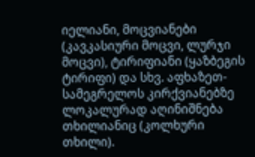იელიანი, მოცვიანები (კავკასიური მოცვი, ლურჯი მოცვი), ტირიფიანი (ყაზბეგის ტირიფი) და სხვ. აფხაზეთ-სამეგრელოს კირქვიანებზე ლოკალურად აღინიშნება თხილიანიც (კოლხური თხილი).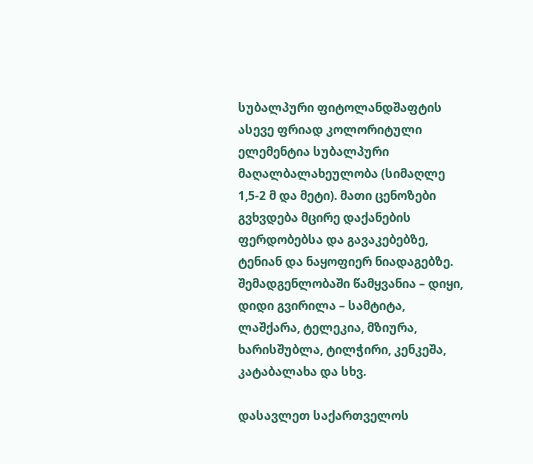სუბალპური ფიტოლანდშაფტის ასევე ფრიად კოლორიტული ელემენტია სუბალპური მაღალბალახეულობა (სიმაღლე 1,5-2 მ და მეტი). მათი ცენოზები გვხვდება მცირე დაქანების ფერდობებსა და გავაკებებზე, ტენიან და ნაყოფიერ ნიადაგებზე. შემადგენლობაში წამყვანია – დიყი, დიდი გვირილა – სამტიტა, ლაშქარა, ტელეკია, მზიურა, ხარისშუბლა, ტილჭირი, კენკეშა, კატაბალახა და სხვ.

დასავლეთ საქართველოს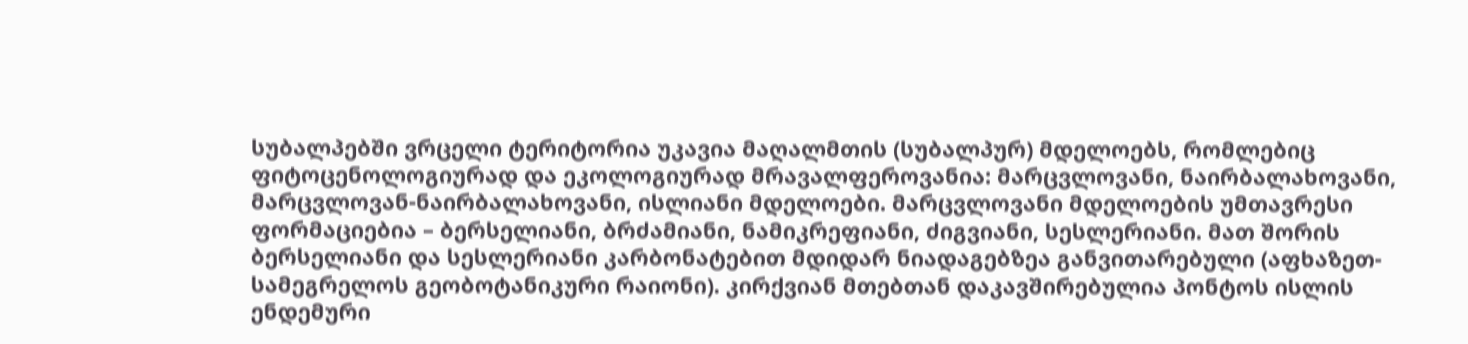სუბალპებში ვრცელი ტერიტორია უკავია მაღალმთის (სუბალპურ) მდელოებს, რომლებიც ფიტოცენოლოგიურად და ეკოლოგიურად მრავალფეროვანია: მარცვლოვანი, ნაირბალახოვანი, მარცვლოვან-ნაირბალახოვანი, ისლიანი მდელოები. მარცვლოვანი მდელოების უმთავრესი ფორმაციებია – ბერსელიანი, ბრძამიანი, ნამიკრეფიანი, ძიგვიანი, სესლერიანი. მათ შორის ბერსელიანი და სესლერიანი კარბონატებით მდიდარ ნიადაგებზეა განვითარებული (აფხაზეთ-სამეგრელოს გეობოტანიკური რაიონი). კირქვიან მთებთან დაკავშირებულია პონტოს ისლის ენდემური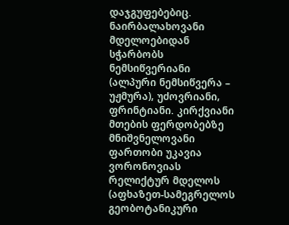დაჯგუფებებიც. ნაირბალახოვანი მდელოებიდან სჭარბობს ნემსიწვერიანი (ალპური ნემსიწვერა – უჟმურა), უძოვრიანი, ფრინტიანი. კირქვიანი მთების ფერდობებზე მნიშვნელოვანი ფართობი უკავია ვორონოვიას რელიქტურ მდელოს (აფხაზეთ-სამეგრელოს გეობოტანიკური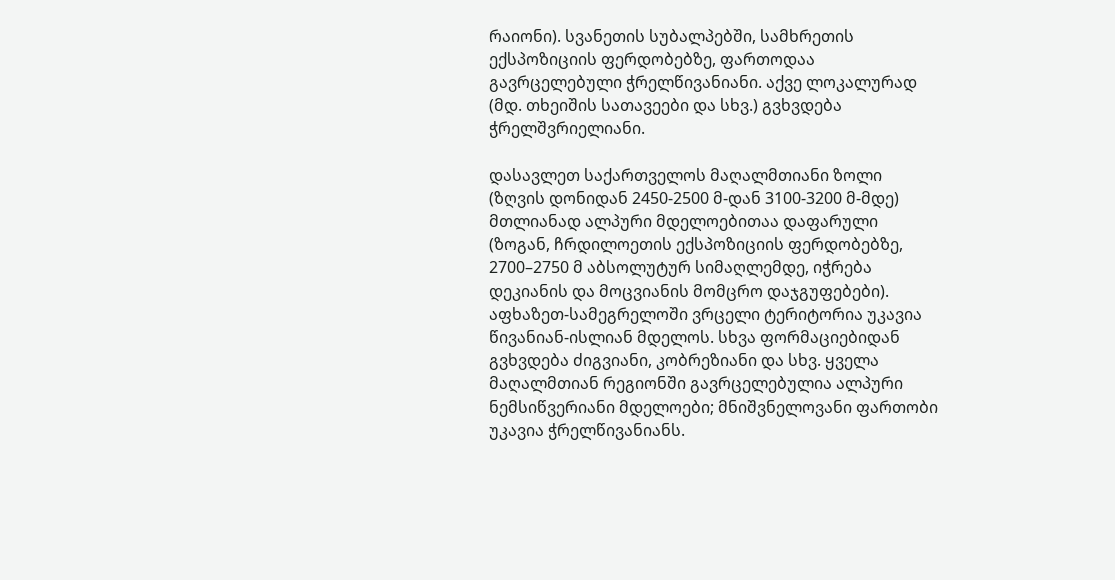რაიონი). სვანეთის სუბალპებში, სამხრეთის ექსპოზიციის ფერდობებზე, ფართოდაა გავრცელებული ჭრელწივანიანი. აქვე ლოკალურად (მდ. თხეიშის სათავეები და სხვ.) გვხვდება ჭრელშვრიელიანი.

დასავლეთ საქართველოს მაღალმთიანი ზოლი (ზღვის დონიდან 2450-2500 მ-დან 3100-3200 მ-მდე) მთლიანად ალპური მდელოებითაა დაფარული (ზოგან, ჩრდილოეთის ექსპოზიციის ფერდობებზე, 2700–2750 მ აბსოლუტურ სიმაღლემდე, იჭრება დეკიანის და მოცვიანის მომცრო დაჯგუფებები). აფხაზეთ-სამეგრელოში ვრცელი ტერიტორია უკავია წივანიან-ისლიან მდელოს. სხვა ფორმაციებიდან გვხვდება ძიგვიანი, კობრეზიანი და სხვ. ყველა მაღალმთიან რეგიონში გავრცელებულია ალპური ნემსიწვერიანი მდელოები; მნიშვნელოვანი ფართობი უკავია ჭრელწივანიანს.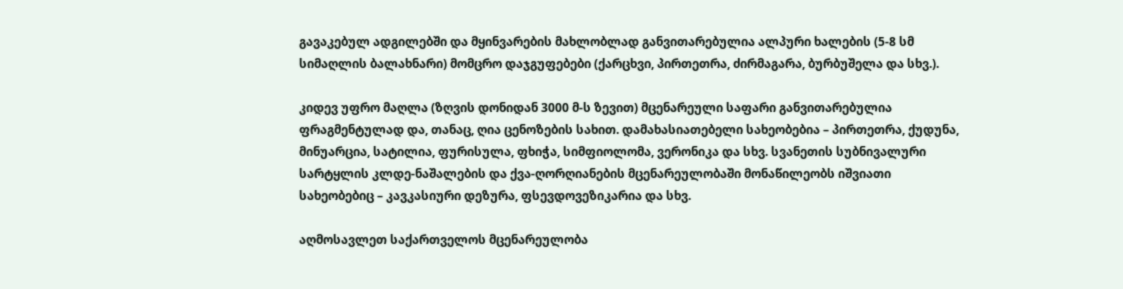გავაკებულ ადგილებში და მყინვარების მახლობლად განვითარებულია ალპური ხალების (5-8 სმ სიმაღლის ბალახნარი) მომცრო დაჯგუფებები (ქარცხვი, პირთეთრა, ძირმაგარა, ბურბუშელა და სხვ.).

კიდევ უფრო მაღლა (ზღვის დონიდან 3000 მ-ს ზევით) მცენარეული საფარი განვითარებულია ფრაგმენტულად და, თანაც, ღია ცენოზების სახით. დამახასიათებელი სახეობებია – პირთეთრა, ქუდუნა, მინუარცია, სატილია, ფურისულა, ფხიჭა, სიმფიოლომა, ვერონიკა და სხვ. სვანეთის სუბნივალური სარტყლის კლდე-ნაშალების და ქვა-ღორღიანების მცენარეულობაში მონაწილეობს იშვიათი სახეობებიც – კავკასიური დეზურა, ფსევდოვეზიკარია და სხვ.

აღმოსავლეთ საქართველოს მცენარეულობა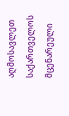აღმოსავლეთ საქართველოს მცენარეული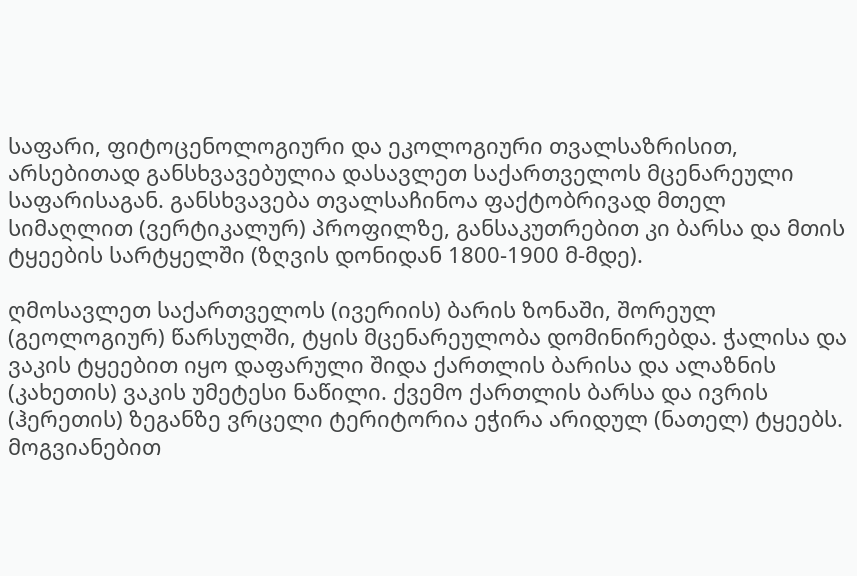საფარი, ფიტოცენოლოგიური და ეკოლოგიური თვალსაზრისით, არსებითად განსხვავებულია დასავლეთ საქართველოს მცენარეული საფარისაგან. განსხვავება თვალსაჩინოა ფაქტობრივად მთელ სიმაღლით (ვერტიკალურ) პროფილზე, განსაკუთრებით კი ბარსა და მთის ტყეების სარტყელში (ზღვის დონიდან 1800-1900 მ-მდე).

ღმოსავლეთ საქართველოს (ივერიის) ბარის ზონაში, შორეულ (გეოლოგიურ) წარსულში, ტყის მცენარეულობა დომინირებდა. ჭალისა და ვაკის ტყეებით იყო დაფარული შიდა ქართლის ბარისა და ალაზნის (კახეთის) ვაკის უმეტესი ნაწილი. ქვემო ქართლის ბარსა და ივრის (ჰერეთის) ზეგანზე ვრცელი ტერიტორია ეჭირა არიდულ (ნათელ) ტყეებს. მოგვიანებით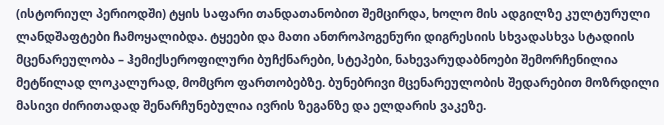(ისტორიულ პერიოდში) ტყის საფარი თანდათანობით შემცირდა, ხოლო მის ადგილზე კულტურული ლანდშაფტები ჩამოყალიბდა. ტყეები და მათი ანთროპოგენური დიგრესიის სხვადასხვა სტადიის მცენარეულობა – ჰემიქსეროფილური ბუჩქნარები, სტეპები, ნახევარუდაბნოები შემორჩენილია მეტწილად ლოკალურად, მომცრო ფართობებზე. ბუნებრივი მცენარეულობის შედარებით მოზრდილი მასივი ძირითადად შენარჩუნებულია ივრის ზეგანზე და ელდარის ვაკეზე.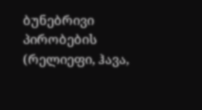ბუნებრივი პირობების (რელიეფი, ჰავა,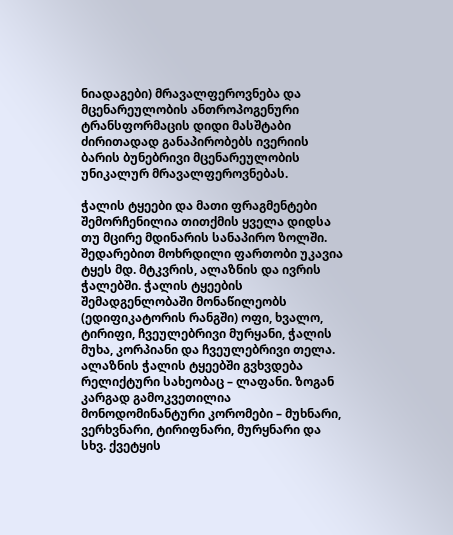ნიადაგები) მრავალფეროვნება და მცენარეულობის ანთროპოგენური ტრანსფორმაცის დიდი მასშტაბი ძირითადად განაპირობებს ივერიის ბარის ბუნებრივი მცენარეულობის უნიკალურ მრავალფეროვნებას.

ჭალის ტყეები და მათი ფრაგმენტები შემორჩენილია თითქმის ყველა დიდსა თუ მცირე მდინარის სანაპირო ზოლში. შედარებით მოხრდილი ფართობი უკავია ტყეს მდ. მტკვრის, ალაზნის და ივრის ჭალებში. ჭალის ტყეების შემადგენლობაში მონაწილეობს (ედიფიკატორის რანგში) ოფი, ხვალო, ტირიფი, ჩვეულებრივი მურყანი, ჭალის მუხა, კორპიანი და ჩვეულებრივი თელა. ალაზნის ჭალის ტყეებში გვხვდება რელიქტური სახეობაც – ლაფანი. ზოგან კარგად გამოკვეთილია მონოდომინანტური კორომები – მუხნარი, ვერხვნარი, ტირიფნარი, მურყნარი და სხვ. ქვეტყის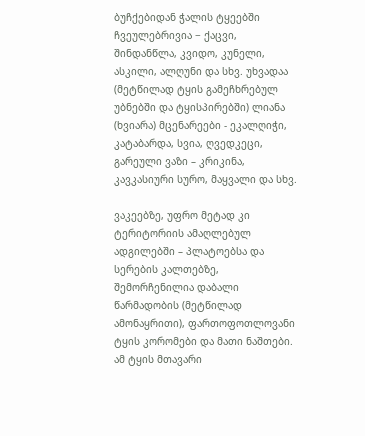ბუჩქებიდან ჭალის ტყეებში ჩვეულებრივია − ქაცვი, შინდანწლა, კვიდო, კუნელი, ასკილი, ალღუნი და სხვ. უხვადაა (მეტწილად ტყის გამეჩხრებულ უბნებში და ტყისპირებში) ლიანა (ხვიარა) მცენარეები - ეკალღიჭი, კატაბარდა, სვია, ღვედკეცი, გარეული ვაზი – კრიკინა, კავკასიური სურო, მაყვალი და სხვ.

ვაკეებზე, უფრო მეტად კი ტერიტორიის ამაღლებულ ადგილებში – პლატოებსა და სერების კალთებზე, შემორჩენილია დაბალი წარმადობის (მეტწილად ამონაყრითი), ფართოფოთლოვანი ტყის კორომები და მათი ნაშთები. ამ ტყის მთავარი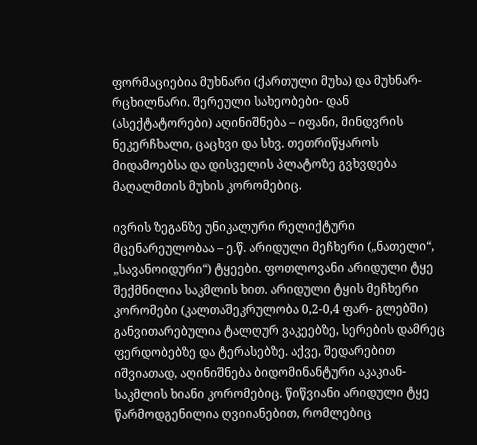ფორმაციებია მუხნარი (ქართული მუხა) და მუხნარ-რცხილნარი. შერეული სახეობები- დან (ასექტატორები) აღინიშნება – იფანი, მინდვრის ნეკერჩხალი, ცაცხვი და სხვ. თეთრიწყაროს მიდამოებსა და დისველის პლატოზე გვხვდება მაღალმთის მუხის კორომებიც.

ივრის ზეგანზე უნიკალური რელიქტური მცენარეულობაა – ე.წ. არიდული მეჩხერი („ნათელი“, „სავანოიდური“) ტყეები. ფოთლოვანი არიდული ტყე შექმნილია საკმლის ხით. არიდული ტყის მეჩხერი კორომები (კალთაშეკრულობა 0,2-0,4 ფარ- გლებში) განვითარებულია ტალღურ ვაკეებზე, სერების დამრეც ფერდობებზე და ტერასებზე. აქვე, შედარებით იშვიათად, აღინიშნება ბიდომინანტური აკაკიან-საკმლის ხიანი კორომებიც. წიწვიანი არიდული ტყე წარმოდგენილია ღვიიანებით, რომლებიც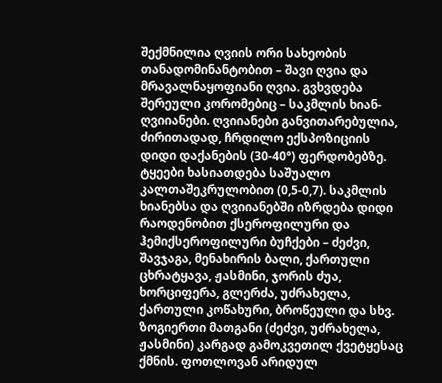შექმნილია ღვიის ორი სახეობის თანადომინანტობით – შავი ღვია და მრავალნაყოფიანი ღვია. გვხვდება შერეული კორომებიც – საკმლის ხიან-ღვიიანები. ღვიიანები განვითარებულია, ძირითადად, ჩრდილო ექსპოზიციის დიდი დაქანების (30-40°) ფერდობებზე. ტყეები ხასიათდება საშუალო კალთაშეკრულობით (0,5-0,7). საკმლის ხიანებსა და ღვიიანებში იზრდება დიდი რაოდენობით ქსეროფილური და ჰემიქსეროფილური ბუჩქები – ძეძვი, შავჯაგა, მენახირის ბალი, ქართული ცხრატყავა, ჟასმინი, ჯორის ძუა, ხორციფერა, გლერძა, უძრახელა, ქართული კოწახური, ბროწეული და სხვ. ზოგიერთი მათგანი (ძეძვი, უძრახელა, ჟასმინი) კარგად გამოკვეთილ ქვეტყესაც ქმნის. ფოთლოვან არიდულ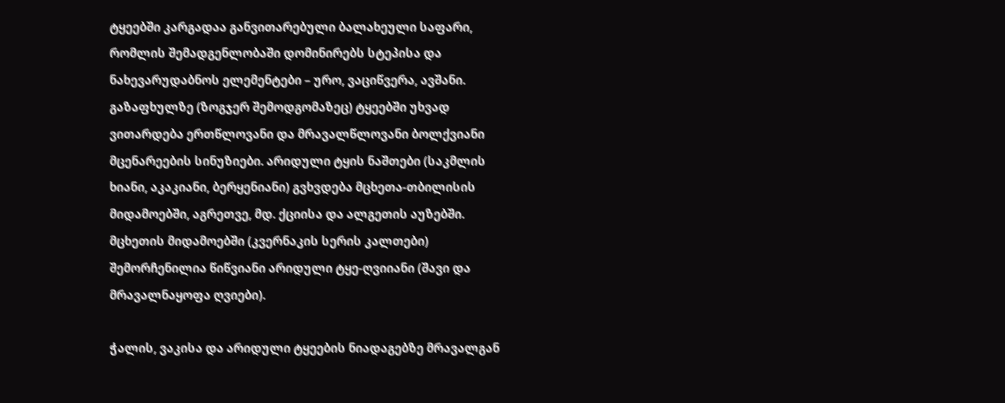ტყეებში კარგადაა განვითარებული ბალახეული საფარი, რომლის შემადგენლობაში დომინირებს სტეპისა და ნახევარუდაბნოს ელემენტები – ურო, ვაციწვერა, ავშანი. გაზაფხულზე (ზოგჯერ შემოდგომაზეც) ტყეებში უხვად ვითარდება ერთწლოვანი და მრავალწლოვანი ბოლქვიანი მცენარეების სინუზიები. არიდული ტყის ნაშთები (საკმლის ხიანი, აკაკიანი, ბერყენიანი) გვხვდება მცხეთა-თბილისის მიდამოებში, აგრეთვე, მდ. ქციისა და ალგეთის აუზებში. მცხეთის მიდამოებში (კვერნაკის სერის კალთები) შემორჩენილია წიწვიანი არიდული ტყე-ღვიიანი (შავი და მრავალნაყოფა ღვიები).

ჭალის, ვაკისა და არიდული ტყეების ნიადაგებზე მრავალგან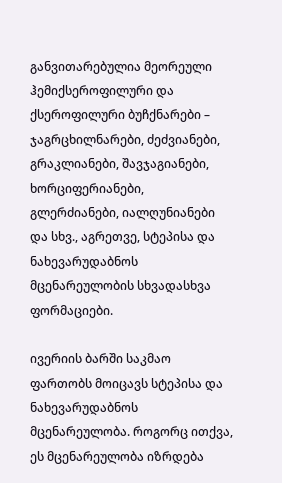განვითარებულია მეორეული ჰემიქსეროფილური და ქსეროფილური ბუჩქნარები – ჯაგრცხილნარები, ძეძვიანები, გრაკლიანები, შავჯაგიანები, ხორციფერიანები, გლერძიანები, იალღუნიანები და სხვ., აგრეთვე, სტეპისა და ნახევარუდაბნოს მცენარეულობის სხვადასხვა ფორმაციები.

ივერიის ბარში საკმაო ფართობს მოიცავს სტეპისა და ნახევარუდაბნოს მცენარეულობა. როგორც ითქვა, ეს მცენარეულობა იზრდება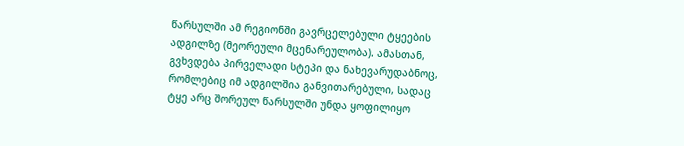წარსულში ამ რეგიონში გავრცელებული ტყეების ადგილზე (მეორეული მცენარეულობა). ამასთან, გვხვდება პირველადი სტეპი და ნახევარუდაბნოც, რომლებიც იმ ადგილშია განვითარებული, სადაც ტყე არც შორეულ წარსულში უნდა ყოფილიყო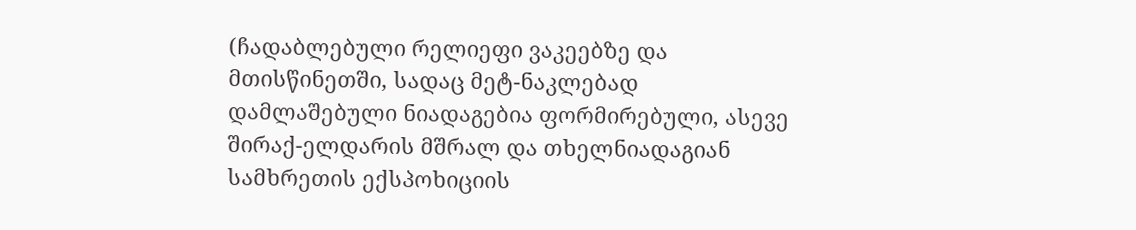(ჩადაბლებული რელიეფი ვაკეებზე და მთისწინეთში, სადაც მეტ-ნაკლებად დამლაშებული ნიადაგებია ფორმირებული, ასევე შირაქ-ელდარის მშრალ და თხელნიადაგიან სამხრეთის ექსპოხიციის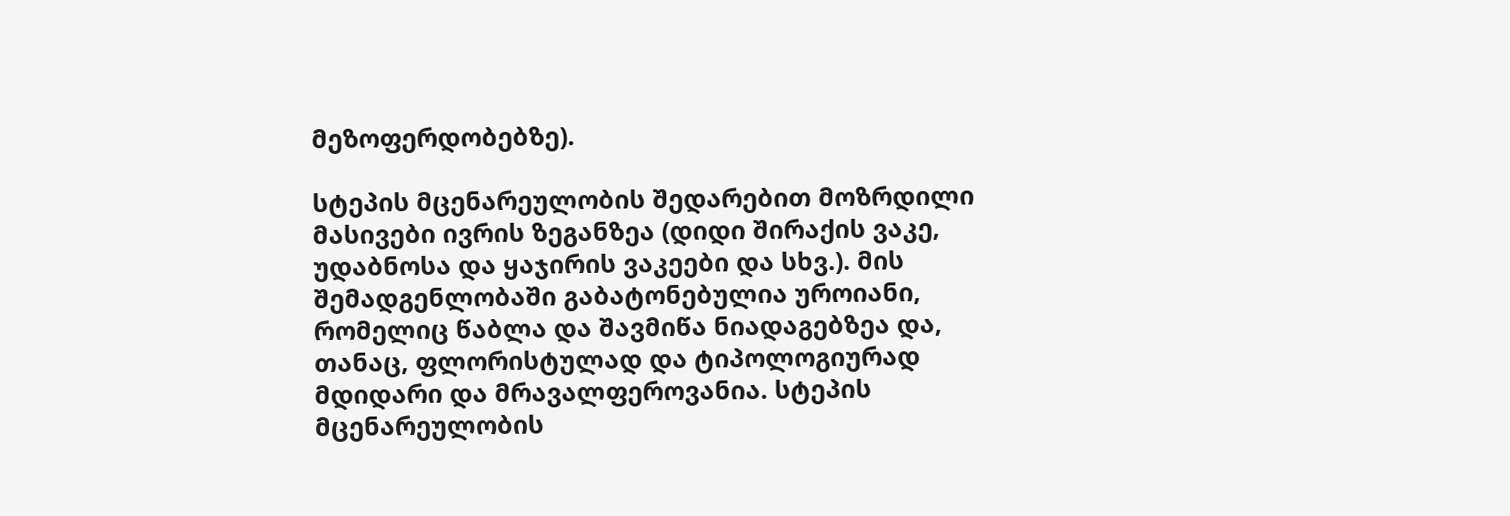მეზოფერდობებზე).

სტეპის მცენარეულობის შედარებით მოზრდილი მასივები ივრის ზეგანზეა (დიდი შირაქის ვაკე, უდაბნოსა და ყაჯირის ვაკეები და სხვ.). მის შემადგენლობაში გაბატონებულია უროიანი, რომელიც წაბლა და შავმიწა ნიადაგებზეა და, თანაც, ფლორისტულად და ტიპოლოგიურად მდიდარი და მრავალფეროვანია. სტეპის მცენარეულობის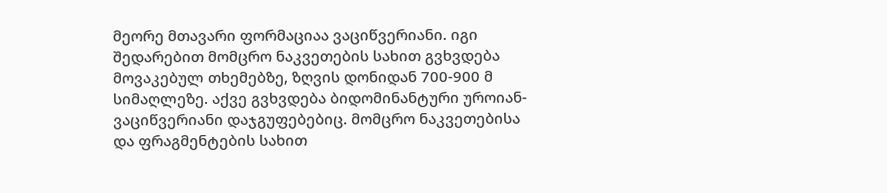მეორე მთავარი ფორმაციაა ვაციწვერიანი. იგი შედარებით მომცრო ნაკვეთების სახით გვხვდება მოვაკებულ თხემებზე, ზღვის დონიდან 700-900 მ სიმაღლეზე. აქვე გვხვდება ბიდომინანტური უროიან-ვაციწვერიანი დაჯგუფებებიც. მომცრო ნაკვეთებისა და ფრაგმენტების სახით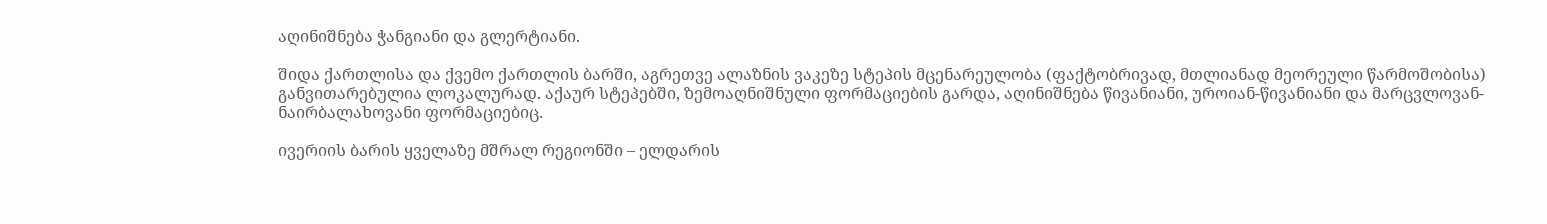აღინიშნება ჭანგიანი და გლერტიანი.

შიდა ქართლისა და ქვემო ქართლის ბარში, აგრეთვე ალაზნის ვაკეზე სტეპის მცენარეულობა (ფაქტობრივად, მთლიანად მეორეული წარმოშობისა) განვითარებულია ლოკალურად. აქაურ სტეპებში, ზემოაღნიშნული ფორმაციების გარდა, აღინიშნება წივანიანი, უროიან-წივანიანი და მარცვლოვან-ნაირბალახოვანი ფორმაციებიც.

ივერიის ბარის ყველაზე მშრალ რეგიონში – ელდარის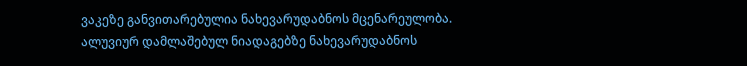ვაკეზე განვითარებულია ნახევარუდაბნოს მცენარეულობა. ალუვიურ დამლაშებულ ნიადაგებზე ნახევარუდაბნოს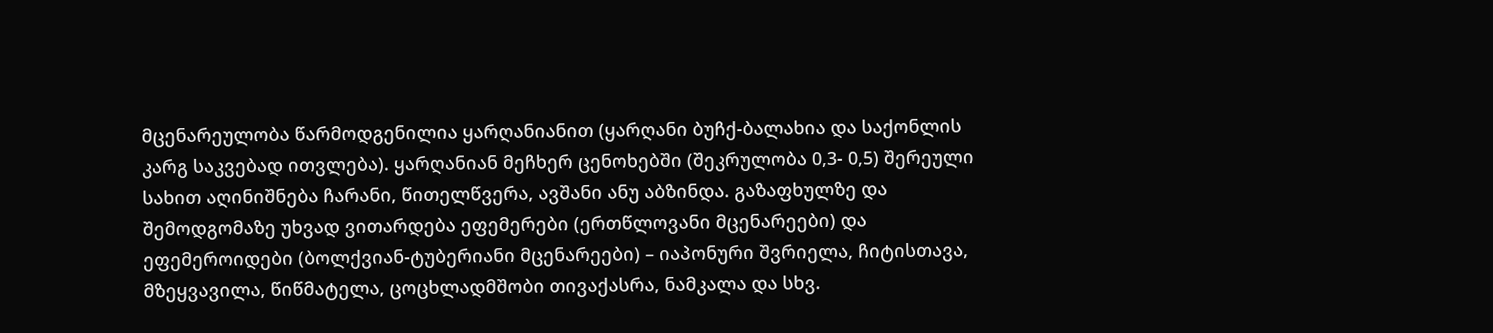მცენარეულობა წარმოდგენილია ყარღანიანით (ყარღანი ბუჩქ-ბალახია და საქონლის კარგ საკვებად ითვლება). ყარღანიან მეჩხერ ცენოხებში (შეკრულობა 0,3- 0,5) შერეული სახით აღინიშნება ჩარანი, წითელწვერა, ავშანი ანუ აბზინდა. გაზაფხულზე და შემოდგომაზე უხვად ვითარდება ეფემერები (ერთწლოვანი მცენარეები) და ეფემეროიდები (ბოლქვიან-ტუბერიანი მცენარეები) – იაპონური შვრიელა, ჩიტისთავა, მზეყვავილა, წიწმატელა, ცოცხლადმშობი თივაქასრა, ნამკალა და სხვ.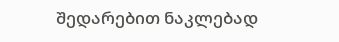შედარებით ნაკლებად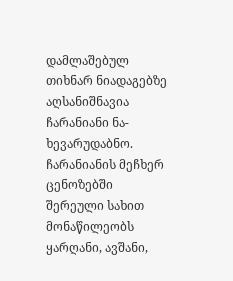დამლაშებულ თიხნარ ნიადაგებზე აღსანიშნავია ჩარანიანი ნა- ხევარუდაბნო. ჩარანიანის მეჩხერ ცენოზებში შერეული სახით მონაწილეობს ყარღანი, ავშანი,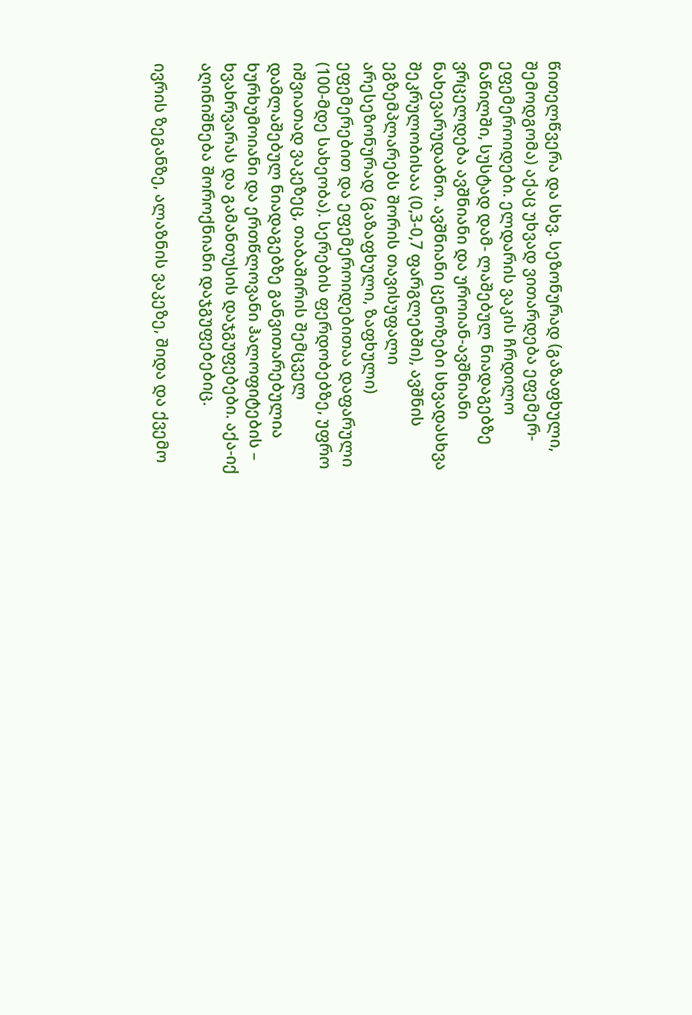წითელწვერა და სხვ. სეზონურად (გაზაფხული, შემოდგომა) აქაც უხვად ვითარდება ეფემერ-ეფემეროიდები. ელდარის ვაკის ჩრდილო ნაწილში, სუსტად დამ- ლაშებულ ნიადაგებზე ვრცელდება ავშნიანი და უროიან-ავშნიანი ნახევარუდაბნო. ავშნიანი ცენოზები სხვადასხვა შეკრულობისაა (0,3-0,7 ფარგლებში), ავშნის ეგზემპლარებს შორის თავისუფალი არესეზონურად (გაზაფხული, ზაფხული) ეფემერებით და ეფემეროიდებითაა დაფარული (100-მდე სახეობა). სერების ფერდობებზე, უფრო იშვიათად ვაკეზეც, თაბაშირის შემცველ დამლაშებულ ნიადაგებზე განვითარებულია ხურხუმოიანი და ერთწლოვანი ჰალოფიტების – ხვახრვარას და გამანთუსის დაჯგუფებები. აქა-იქ აღინიშნება შოროქნიანი დაჯგუფებებიც.

ივრის ზეგანზე, ალაზნის ვაკეზე, შიდა და ქვემო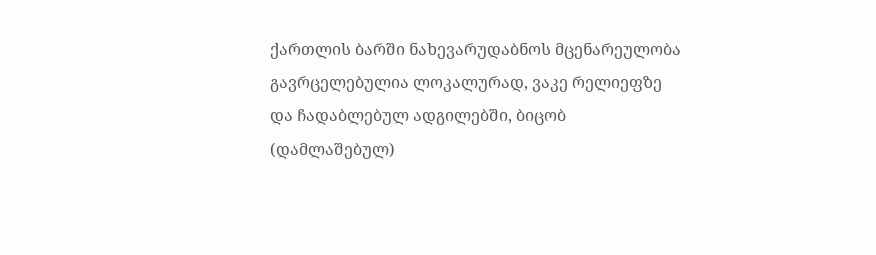ქართლის ბარში ნახევარუდაბნოს მცენარეულობა გავრცელებულია ლოკალურად, ვაკე რელიეფზე და ჩადაბლებულ ადგილებში, ბიცობ (დამლაშებულ)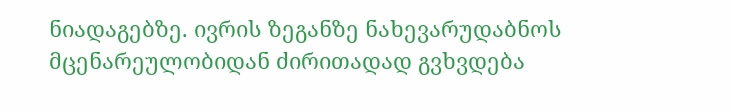ნიადაგებზე. ივრის ზეგანზე ნახევარუდაბნოს მცენარეულობიდან ძირითადად გვხვდება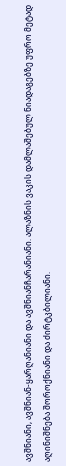ავშნიანი, ავშნიან-ყარღანიანი და ავშნიანჩარანიანი. ალაზნის ვაკის დამლაშებულ ნიადაგებზე უფრო მეტად აღინიშნება შოროქნიანი და ძირტკბილიანი.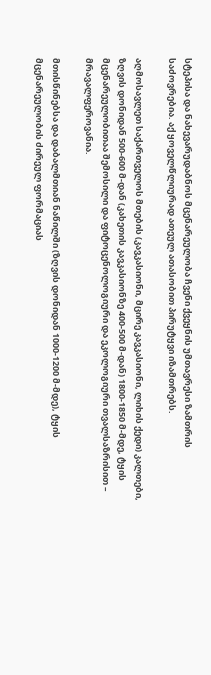სტეპისა და ნახევარუდაბნოს მცენარეულობა ჩვენი ქვეყნის უმთავრესი ზამთრის საძოვრებია. აქ ყოველწლიურად ათეულ ათასობით პირუტყვი იზამთრებს.

აღმოსავლეთ საქართველოს მთების (კავკასიონი, მცირე კავკასიონი, ლიხის ქედი) კალთები, ზღვის დონიდან 500-600 მ-დან (კახეთის კავკასიონზე 400-500 მ-დან) 1800-1850 მ-მდე, ტყის მცენარეულობითაა შემოსილი და ფიტოცენოლოგიური და ეკოლოგიური თვალსაზრისით – მრავალფეროვანია.

მთისწინებსა და დაბალმთიან ნაწილში (ზღვის დონიდან 1000-1200 მ-მდე), ტყის მცენარეულობის ძირეულ ფორმაციას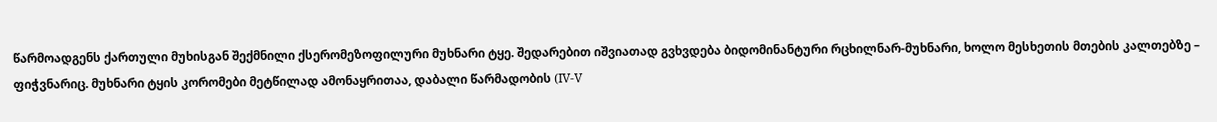წარმოადგენს ქართული მუხისგან შექმნილი ქსერომეზოფილური მუხნარი ტყე. შედარებით იშვიათად გვხვდება ბიდომინანტური რცხილნარ-მუხნარი, ხოლო მესხეთის მთების კალთებზე – ფიჭვნარიც. მუხნარი ტყის კორომები მეტწილად ამონაყრითაა, დაბალი წარმადობის (IV-V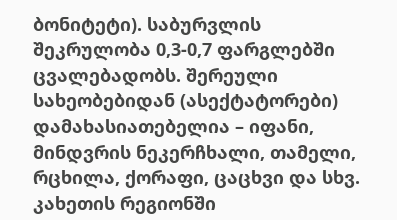ბონიტეტი). საბურვლის შეკრულობა 0,3-0,7 ფარგლებში ცვალებადობს. შერეული სახეობებიდან (ასექტატორები) დამახასიათებელია – იფანი, მინდვრის ნეკერჩხალი, თამელი, რცხილა, ქორაფი, ცაცხვი და სხვ. კახეთის რეგიონში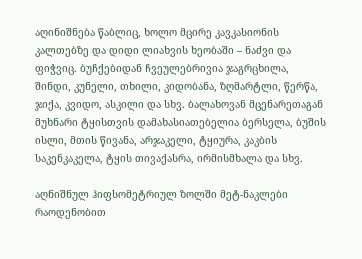აღინიშნება წაბლიც, ხოლო მცირე კავკასიონის კალთებზე და დიდი ლიახვის ხეობაში – ნაძვი და ფიჭვიც. ბუჩქებიდან ჩვეულებრივია ჯაგრცხილა, შინდი, კუნელი, თხილი, კიდობანა, ზღმარტლი, წერწა, ჯიქა, კვიდო, ასკილი და სხვ. ბალახოვან მცენარეთაგან მუხნარი ტყისთვის დამახასიათებელია ბერსელა, ბუშის ისლი, მთის წივანა, არჯაკელი, ტყიურა, კაკბის საკენკაკელა, ტყის თივაქასრა, ირმისმხალა და სხვ.

აღნიშნულ ჰიფსომეტრიულ ზოლში მეტ-ნაკლები რაოდენობით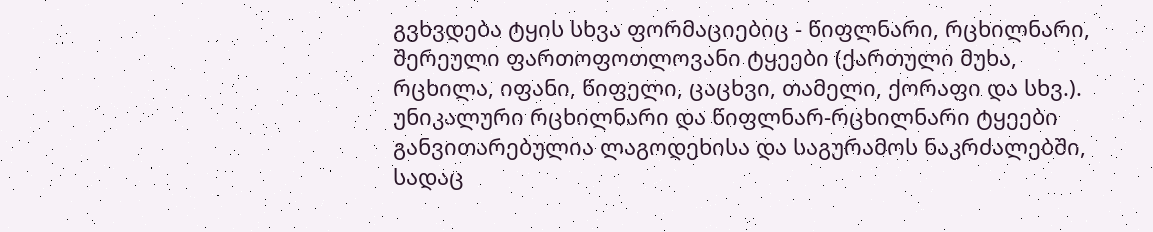გვხვდება ტყის სხვა ფორმაციებიც - წიფლნარი, რცხილნარი, შერეული ფართოფოთლოვანი ტყეები (ქართული მუხა, რცხილა, იფანი, წიფელი, ცაცხვი, თამელი, ქორაფი და სხვ.). უნიკალური რცხილნარი და წიფლნარ-რცხილნარი ტყეები განვითარებულია ლაგოდეხისა და საგურამოს ნაკრძალებში, სადაც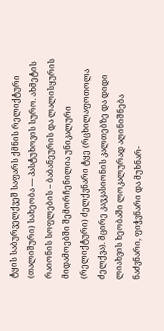ტყის საბურველქვეშ საფარს ქმნის რელიქტური (თალიშური) სახეობა — პასტუხოვის სურო. ახმეტის რაიონის სოფლების – ბაბანეურის და ლალისყურის მიდამოებში შემორჩენილია უნიკალური (რელიქტური) ძელქვნარი ტყე (რცხილაფოთოლა ძელქვა). მცირე კავკასიონის კალთებზე და დიდი ლიახვის ხეობაში ლოკალურად აღინიშნება ნაძვნარი, ფიჭვნარი და მუხნარ-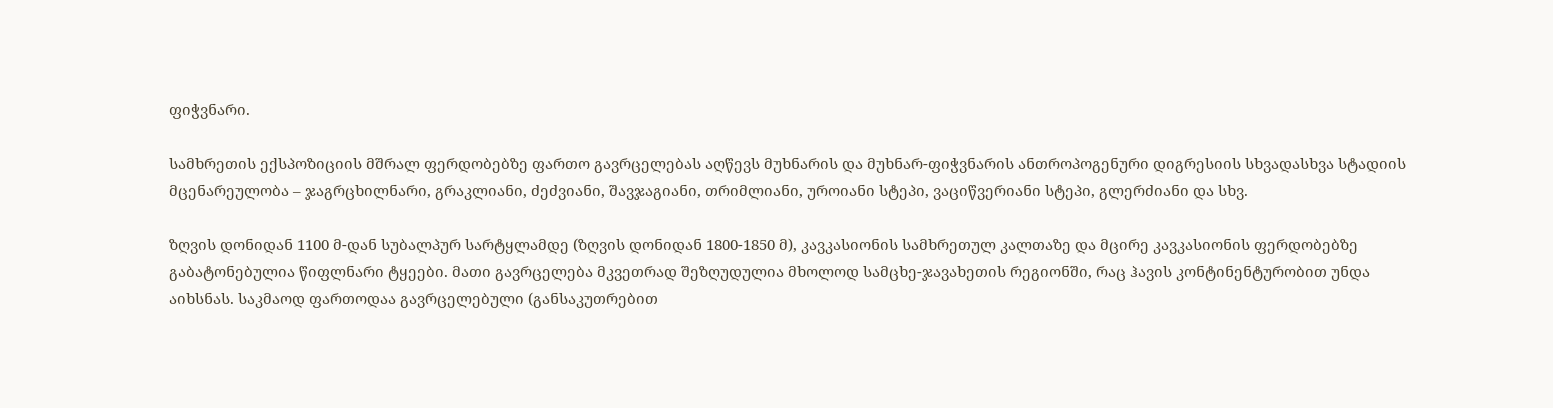ფიჭვნარი.

სამხრეთის ექსპოზიციის მშრალ ფერდობებზე ფართო გავრცელებას აღწევს მუხნარის და მუხნარ-ფიჭვნარის ანთროპოგენური დიგრესიის სხვადასხვა სტადიის მცენარეულობა – ჯაგრცხილნარი, გრაკლიანი, ძეძვიანი, შავჯაგიანი, თრიმლიანი, უროიანი სტეპი, ვაციწვერიანი სტეპი, გლერძიანი და სხვ.

ზღვის დონიდან 1100 მ-დან სუბალპურ სარტყლამდე (ზღვის დონიდან 1800-1850 მ), კავკასიონის სამხრეთულ კალთაზე და მცირე კავკასიონის ფერდობებზე გაბატონებულია წიფლნარი ტყეები. მათი გავრცელება მკვეთრად შეზღუდულია მხოლოდ სამცხე-ჯავახეთის რეგიონში, რაც ჰავის კონტინენტურობით უნდა აიხსნას. საკმაოდ ფართოდაა გავრცელებული (განსაკუთრებით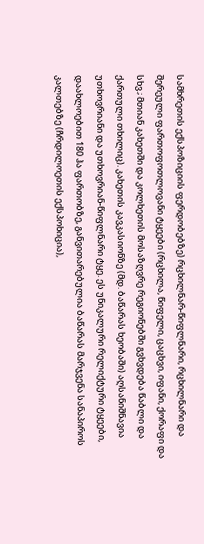სამხრეთის ექსპოზიციის ფერდობებზე) რცხილნარ-წიფლნარი, რცხილნარი და შერეული ფართოფოთლოვანი ტყეები (რცხილა, წიფელი, ცაცხვი, იფანი, ქორაფი და სხვ.; მთიან კახეთში და კოლხეთის მოსაზღვრე რეგიონებში გვხვდება წაბლი და ქართული თხილიც). კახეთის კავკასიონზე (მდ. ბაწარას ხეობაში) აღსანიშნავია უთხოვრიანი და უთხოვრიან-წიფლნარი ტყე. ეს უნიკალური რელიქტური ტყეები, დაახლოებით 180 ჰა ფართობზე, განვითარებულია ბაწარას მარჯვენა სანაპიროს კალთებზე (ჩრდილოეთის ექსპოხიცია),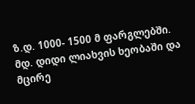ზ.დ. 1000- 1500 მ ფარგლებში. მდ. დიდი ლიახვის ხეობაში და მცირე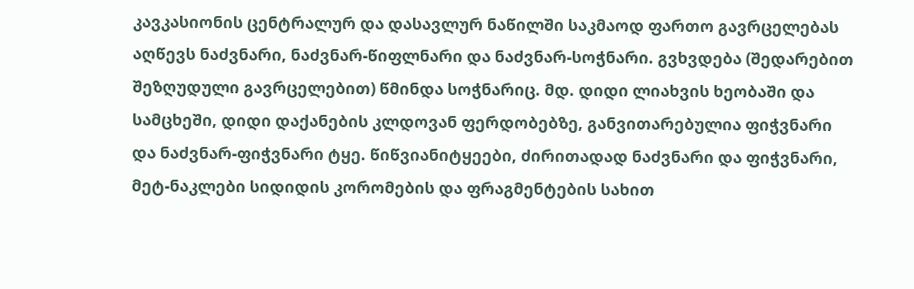კავკასიონის ცენტრალურ და დასავლურ ნაწილში საკმაოდ ფართო გავრცელებას აღწევს ნაძვნარი, ნაძვნარ-წიფლნარი და ნაძვნარ-სოჭნარი. გვხვდება (შედარებით შეზღუდული გავრცელებით) წმინდა სოჭნარიც. მდ. დიდი ლიახვის ხეობაში და სამცხეში, დიდი დაქანების კლდოვან ფერდობებზე, განვითარებულია ფიჭვნარი და ნაძვნარ-ფიჭვნარი ტყე. წიწვიანიტყეები, ძირითადად ნაძვნარი და ფიჭვნარი, მეტ-ნაკლები სიდიდის კორომების და ფრაგმენტების სახით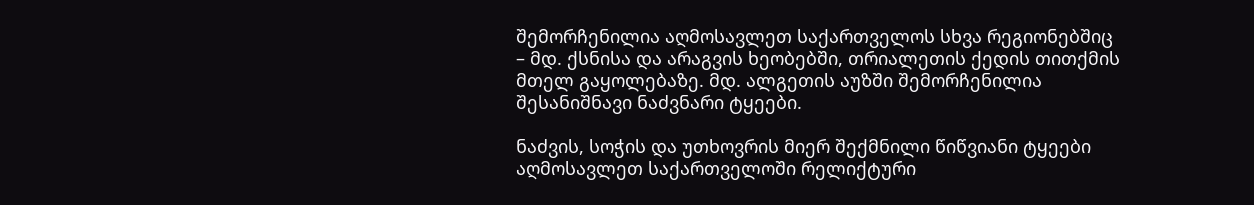შემორჩენილია აღმოსავლეთ საქართველოს სხვა რეგიონებშიც – მდ. ქსნისა და არაგვის ხეობებში, თრიალეთის ქედის თითქმის მთელ გაყოლებაზე. მდ. ალგეთის აუზში შემორჩენილია შესანიშნავი ნაძვნარი ტყეები.

ნაძვის, სოჭის და უთხოვრის მიერ შექმნილი წიწვიანი ტყეები აღმოსავლეთ საქართველოში რელიქტური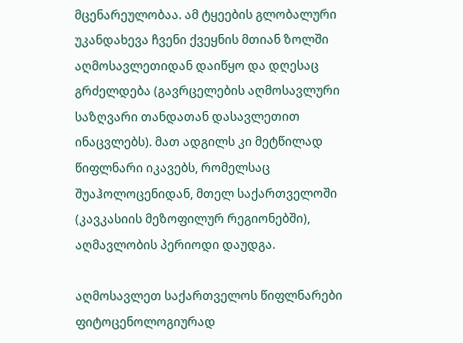მცენარეულობაა. ამ ტყეების გლობალური უკანდახევა ჩვენი ქვეყნის მთიან ზოლში აღმოსავლეთიდან დაიწყო და დღესაც გრძელდება (გავრცელების აღმოსავლური საზღვარი თანდათან დასავლეთით ინაცვლებს). მათ ადგილს კი მეტწილად წიფლნარი იკავებს, რომელსაც შუაჰოლოცენიდან, მთელ საქართველოში (კავკასიის მეზოფილურ რეგიონებში), აღმავლობის პერიოდი დაუდგა.

აღმოსავლეთ საქართველოს წიფლნარები ფიტოცენოლოგიურად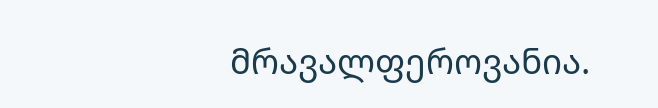მრავალფეროვანია.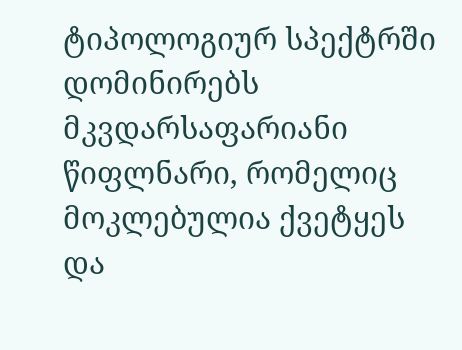ტიპოლოგიურ სპექტრში დომინირებს მკვდარსაფარიანი წიფლნარი, რომელიც მოკლებულია ქვეტყეს და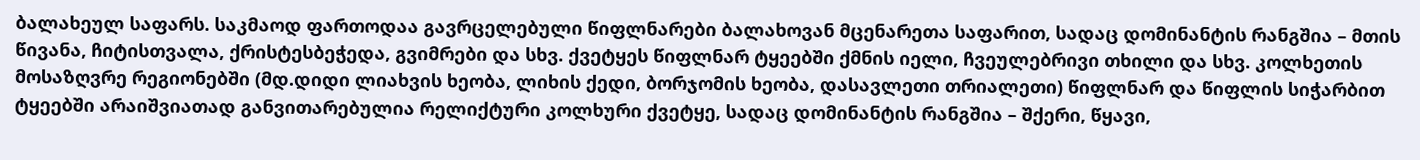ბალახეულ საფარს. საკმაოდ ფართოდაა გავრცელებული წიფლნარები ბალახოვან მცენარეთა საფარით, სადაც დომინანტის რანგშია – მთის წივანა, ჩიტისთვალა, ქრისტესბეჭედა, გვიმრები და სხვ. ქვეტყეს წიფლნარ ტყეებში ქმნის იელი, ჩვეულებრივი თხილი და სხვ. კოლხეთის მოსაზღვრე რეგიონებში (მდ.დიდი ლიახვის ხეობა, ლიხის ქედი, ბორჯომის ხეობა, დასავლეთი თრიალეთი) წიფლნარ და წიფლის სიჭარბით ტყეებში არაიშვიათად განვითარებულია რელიქტური კოლხური ქვეტყე, სადაც დომინანტის რანგშია – შქერი, წყავი,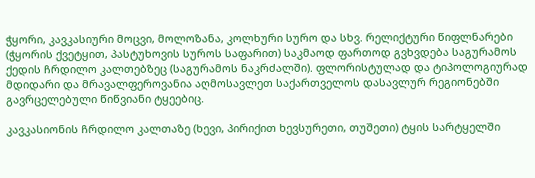ჭყორი, კავკასიური მოცვი, მოლოზანა, კოლხური სურო და სხვ. რელიქტური წიფლნარები (ჭყორის ქვეტყით, პასტუხოვის სუროს საფარით) საკმაოდ ფართოდ გვხვდება საგურამოს ქედის ჩრდილო კალთებზეც (საგურამოს ნაკრძალში). ფლორისტულად და ტიპოლოგიურად მდიდარი და მრავალფეროვანია აღმოსავლეთ საქართველოს დასავლურ რეგიონებში გავრცელებული წიწვიანი ტყეებიც.

კავკასიონის ჩრდილო კალთაზე (ხევი, პირიქით ხევსურეთი, თუშეთი) ტყის სარტყელში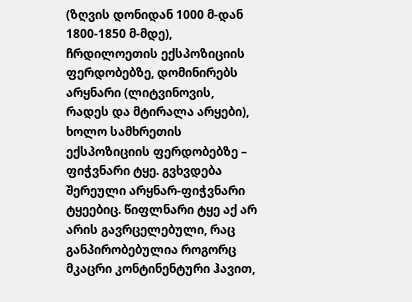(ზღვის დონიდან 1000 მ-დან 1800-1850 მ-მდე), ჩრდილოეთის ექსპოზიციის ფერდობებზე, დომინირებს არყნარი (ლიტვინოვის, რადეს და მტირალა არყები), ხოლო სამხრეთის ექსპოზიციის ფერდობებზე – ფიჭვნარი ტყე. გვხვდება შერეული არყნარ-ფიჭვნარი ტყეებიც. წიფლნარი ტყე აქ არ არის გავრცელებული, რაც განპირობებულია როგორც მკაცრი კონტინენტური ჰავით,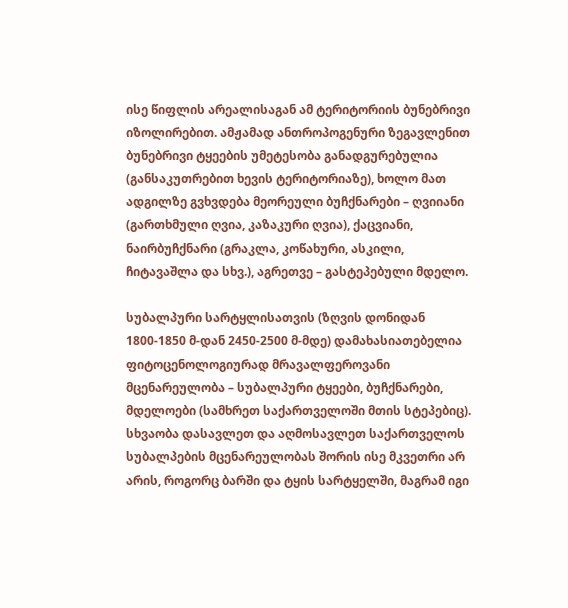ისე წიფლის არეალისაგან ამ ტერიტორიის ბუნებრივი იზოლირებით. ამჟამად ანთროპოგენური ზეგავლენით ბუნებრივი ტყეების უმეტესობა განადგურებულია (განსაკუთრებით ხევის ტერიტორიაზე), ხოლო მათ ადგილზე გვხვდება მეორეული ბუჩქნარები – ღვიიანი (გართხმული ღვია, კაზაკური ღვია), ქაცვიანი, ნაირბუჩქნარი (გრაკლა, კოწახური, ასკილი, ჩიტავაშლა და სხვ.), აგრეთვე – გასტეპებული მდელო.

სუბალპური სარტყლისათვის (ზღვის დონიდან 1800-1850 მ-დან 2450-2500 მ-მდე) დამახასიათებელია ფიტოცენოლოგიურად მრავალფეროვანი მცენარეულობა – სუბალპური ტყეები, ბუჩქნარები, მდელოები (სამხრეთ საქართველოში მთის სტეპებიც). სხვაობა დასავლეთ და აღმოსავლეთ საქართველოს სუბალპების მცენარეულობას შორის ისე მკვეთრი არ არის, როგორც ბარში და ტყის სარტყელში, მაგრამ იგი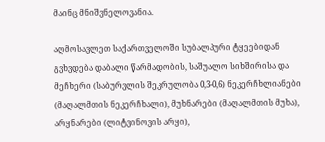მაინც მნიშვნელოვანია.

აღმოსავლეთ საქართველოში სუბალპური ტყეებიდან გვხვდება დაბალი წარმადობის, საშუალო სიხშირისა და მეჩხერი (საბურვლის შეკრულობა 0,3-0,6) ნეკერჩხლიანები (მაღალმთის ნეკერჩხალი), მუხნარები (მაღალმთის მუხა), არყნარები (ლიტვინოვის არყი),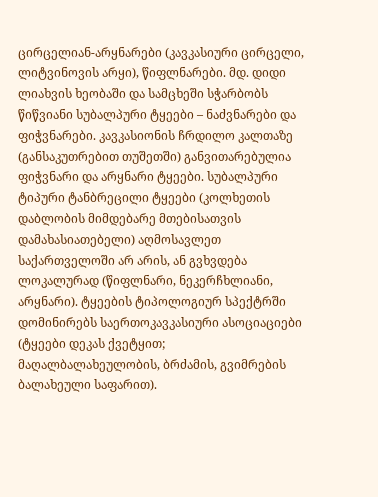ცირცელიან-არყნარები (კავკასიური ცირცელი, ლიტვინოვის არყი), წიფლნარები. მდ. დიდი ლიახვის ხეობაში და სამცხეში სჭარბობს წიწვიანი სუბალპური ტყეები – ნაძვნარები და ფიჭვნარები. კავკასიონის ჩრდილო კალთაზე (განსაკუთრებით თუშეთში) განვითარებულია ფიჭვნარი და არყნარი ტყეები. სუბალპური ტიპური ტანბრეცილი ტყეები (კოლხეთის დაბლობის მიმდებარე მთებისათვის დამახასიათებელი) აღმოსავლეთ საქართველოში არ არის, ან გვხვდება ლოკალურად (წიფლნარი, ნეკერჩხლიანი, არყნარი). ტყეების ტიპოლოგიურ სპექტრში დომინირებს საერთოკავკასიური ასოციაციები (ტყეები დეკას ქვეტყით; მაღალბალახეულობის, ბრძამის, გვიმრების ბალახეული საფარით).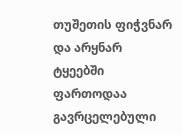თუშეთის ფიჭვნარ და არყნარ ტყეებში ფართოდაა გავრცელებული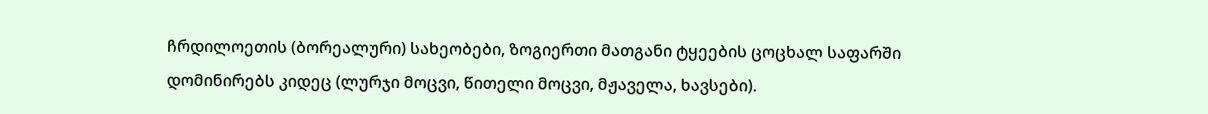ჩრდილოეთის (ბორეალური) სახეობები, ზოგიერთი მათგანი ტყეების ცოცხალ საფარში დომინირებს კიდეც (ლურჯი მოცვი, წითელი მოცვი, მჟაველა, ხავსები).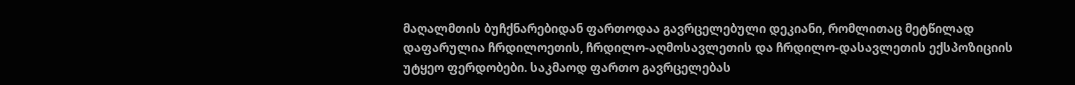მაღალმთის ბუჩქნარებიდან ფართოდაა გავრცელებული დეკიანი, რომლითაც მეტწილად დაფარულია ჩრდილოეთის, ჩრდილო-აღმოსავლეთის და ჩრდილო-დასავლეთის ექსპოზიციის უტყეო ფერდობები. საკმაოდ ფართო გავრცელებას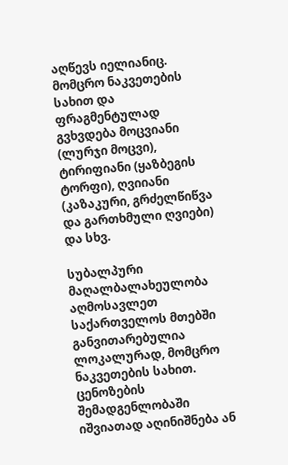აღწევს იელიანიც. მომცრო ნაკვეთების სახით და ფრაგმენტულად გვხვდება მოცვიანი (ლურჯი მოცვი), ტირიფიანი (ყაზბეგის ტორფი), ღვიიანი (კაზაკური, გრძელწიწვა და გართხმული ღვიები) და სხვ.

სუბალპური მაღალბალახეულობა აღმოსავლეთ საქართველოს მთებში განვითარებულია ლოკალურად, მომცრო ნაკვეთების სახით. ცენოზების შემადგენლობაში იშვიათად აღინიშნება ან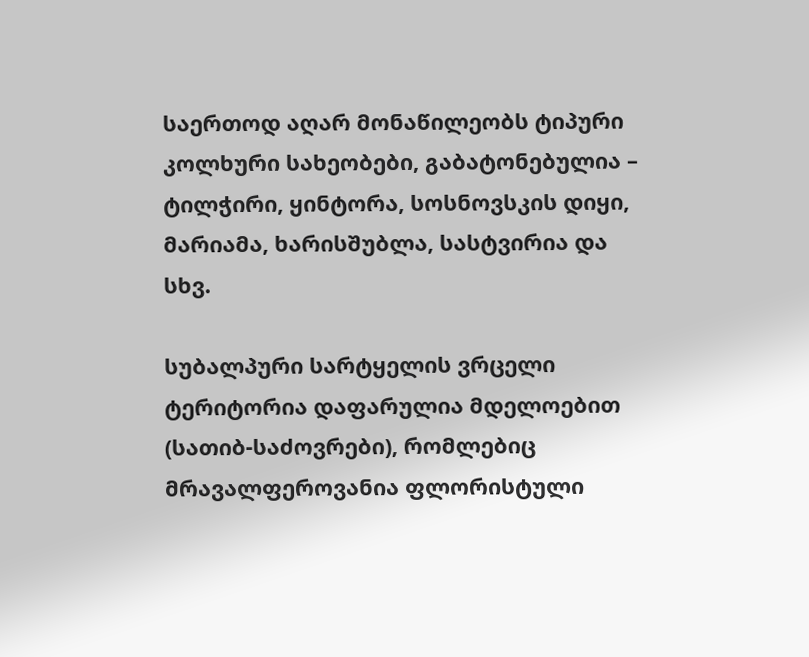საერთოდ აღარ მონაწილეობს ტიპური კოლხური სახეობები, გაბატონებულია – ტილჭირი, ყინტორა, სოსნოვსკის დიყი, მარიამა, ხარისშუბლა, სასტვირია და სხვ.

სუბალპური სარტყელის ვრცელი ტერიტორია დაფარულია მდელოებით (სათიბ-საძოვრები), რომლებიც მრავალფეროვანია ფლორისტული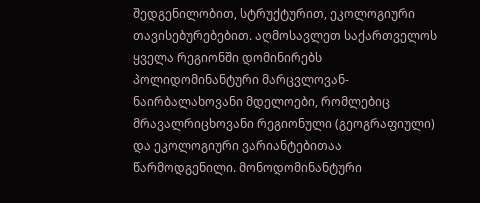შედგენილობით, სტრუქტურით, ეკოლოგიური თავისებურებებით. აღმოსავლეთ საქართველოს ყველა რეგიონში დომინირებს პოლიდომინანტური მარცვლოვან-ნაირბალახოვანი მდელოები, რომლებიც მრავალრიცხოვანი რეგიონული (გეოგრაფიული) და ეკოლოგიური ვარიანტებითაა წარმოდგენილი. მონოდომინანტური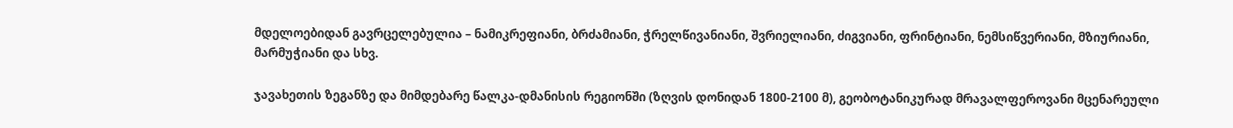მდელოებიდან გავრცელებულია – ნამიკრეფიანი, ბრძამიანი, ჭრელწივანიანი, შვრიელიანი, ძიგვიანი, ფრინტიანი, ნემსიწვერიანი, მზიურიანი, მარმუჭიანი და სხვ.

ჯავახეთის ზეგანზე და მიმდებარე წალკა-დმანისის რეგიონში (ზღვის დონიდან 1800-2100 მ), გეობოტანიკურად მრავალფეროვანი მცენარეული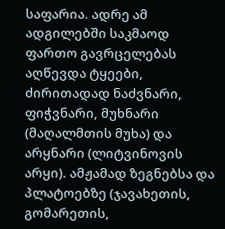საფარია. ადრე ამ ადგილებში საკმაოდ ფართო გავრცელებას აღწევდა ტყეები, ძირითადად ნაძვნარი, ფიჭვნარი, მუხნარი (მაღალმთის მუხა) და არყნარი (ლიტვინოვის არყი). ამჟამად ზეგნებსა და პლატოებზე (ჯავახეთის, გომარეთის,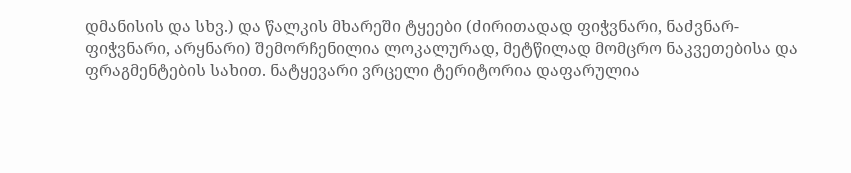დმანისის და სხვ.) და წალკის მხარეში ტყეები (ძირითადად ფიჭვნარი, ნაძვნარ-ფიჭვნარი, არყნარი) შემორჩენილია ლოკალურად, მეტწილად მომცრო ნაკვეთებისა და ფრაგმენტების სახით. ნატყევარი ვრცელი ტერიტორია დაფარულია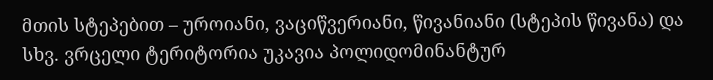მთის სტეპებით – უროიანი, ვაციწვერიანი, წივანიანი (სტეპის წივანა) და სხვ. ვრცელი ტერიტორია უკავია პოლიდომინანტურ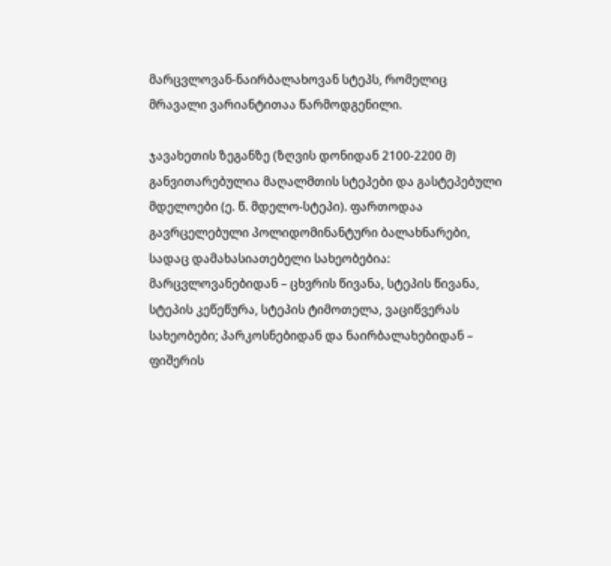მარცვლოვან-ნაირბალახოვან სტეპს, რომელიც მრავალი ვარიანტითაა წარმოდგენილი.

ჯავახეთის ზეგანზე (ზღვის დონიდან 2100-2200 მ) განვითარებულია მაღალმთის სტეპები და გასტეპებული მდელოები (ე. წ. მდელო-სტეპი). ფართოდაა გავრცელებული პოლიდომინანტური ბალახნარები, სადაც დამახასიათებელი სახეობებია: მარცვლოვანებიდან – ცხვრის წივანა, სტეპის წივანა, სტეპის კეწეწურა, სტეპის ტიმოთელა, ვაციწვერას სახეობები; პარკოსნებიდან და ნაირბალახებიდან – ფიშერის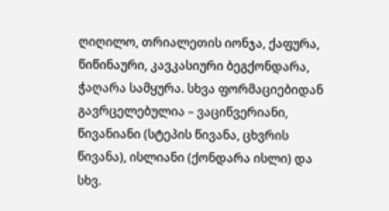ღიღილო, თრიალეთის იონჯა, ქაფურა, წიწინაური, კავკასიური ბეგქონდარა, ჭაღარა სამყურა. სხვა ფორმაციებიდან გავრცელებულია – ვაციწვერიანი, წივანიანი (სტეპის წივანა, ცხვრის წივანა), ისლიანი (ქონდარა ისლი) და სხვ.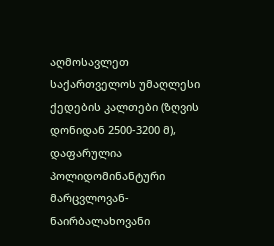აღმოსავლეთ საქართველოს უმაღლესი ქედების კალთები (ზღვის დონიდან 2500-3200 მ), დაფარულია პოლიდომინანტური მარცვლოვან-ნაირბალახოვანი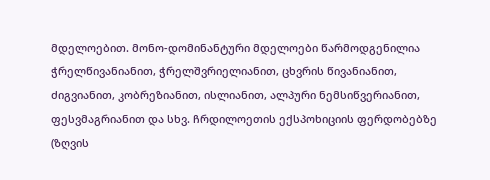მდელოებით. მონო-დომინანტური მდელოები წარმოდგენილია ჭრელწივანიანით, ჭრელშვრიელიანით, ცხვრის წივანიანით, ძიგვიანით, კობრეზიანით, ისლიანით, ალპური ნემსიწვერიანით, ფესვმაგრიანით და სხვ. ჩრდილოეთის ექსპოხიციის ფერდობებზე (ზღვის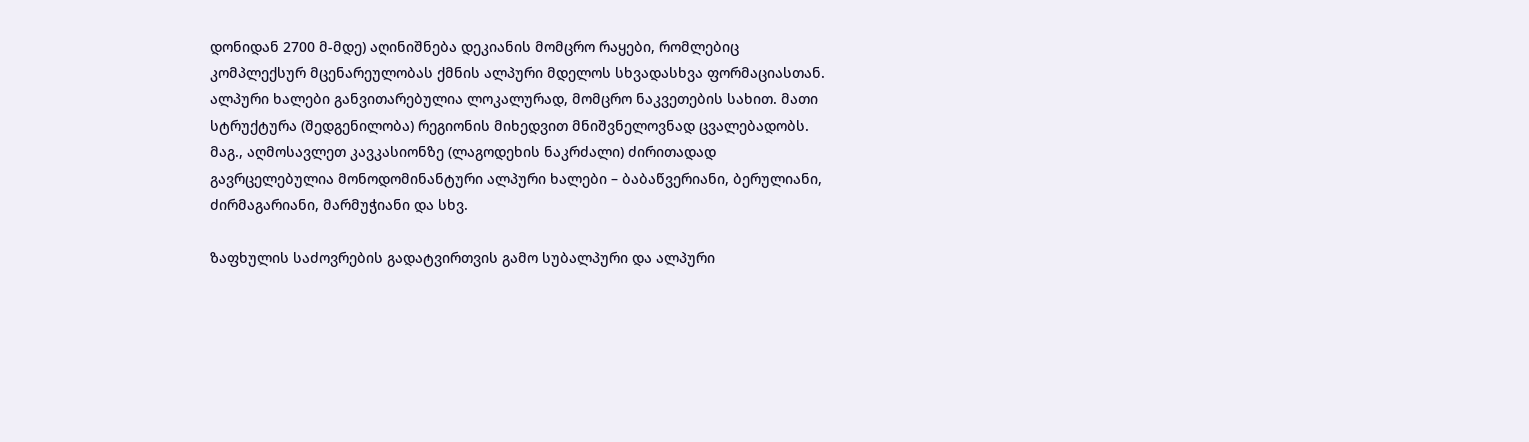დონიდან 2700 მ-მდე) აღინიშნება დეკიანის მომცრო რაყები, რომლებიც კომპლექსურ მცენარეულობას ქმნის ალპური მდელოს სხვადასხვა ფორმაციასთან. ალპური ხალები განვითარებულია ლოკალურად, მომცრო ნაკვეთების სახით. მათი სტრუქტურა (შედგენილობა) რეგიონის მიხედვით მნიშვნელოვნად ცვალებადობს. მაგ., აღმოსავლეთ კავკასიონზე (ლაგოდეხის ნაკრძალი) ძირითადად გავრცელებულია მონოდომინანტური ალპური ხალები – ბაბაწვერიანი, ბერულიანი, ძირმაგარიანი, მარმუჭიანი და სხვ.

ზაფხულის საძოვრების გადატვირთვის გამო სუბალპური და ალპური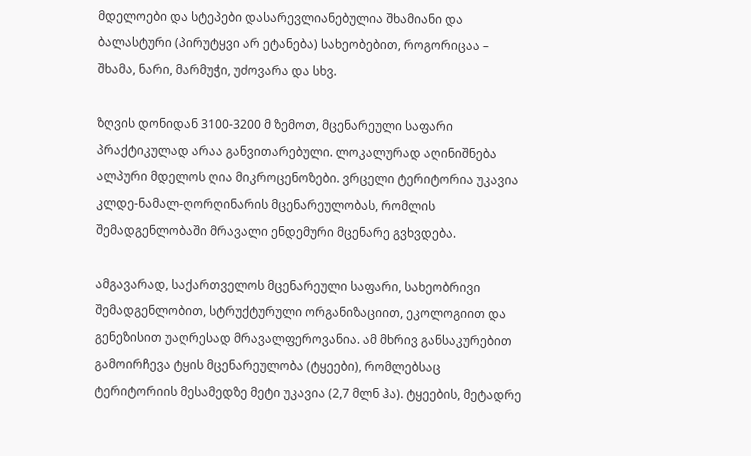მდელოები და სტეპები დასარევლიანებულია შხამიანი და ბალასტური (პირუტყვი არ ეტანება) სახეობებით, როგორიცაა – შხამა, ნარი, მარმუჭი, უძოვარა და სხვ.

ზღვის დონიდან 3100-3200 მ ზემოთ, მცენარეული საფარი პრაქტიკულად არაა განვითარებული. ლოკალურად აღინიშნება ალპური მდელოს ღია მიკროცენოზები. ვრცელი ტერიტორია უკავია კლდე-ნამალ-ღორღინარის მცენარეულობას, რომლის შემადგენლობაში მრავალი ენდემური მცენარე გვხვდება.

ამგავარად, საქართველოს მცენარეული საფარი, სახეობრივი შემადგენლობით, სტრუქტურული ორგანიზაციით, ეკოლოგიით და გენეზისით უაღრესად მრავალფეროვანია. ამ მხრივ განსაკურებით გამოირჩევა ტყის მცენარეულობა (ტყეები), რომლებსაც ტერიტორიის მესამედზე მეტი უკავია (2,7 მლნ ჰა). ტყეების, მეტადრე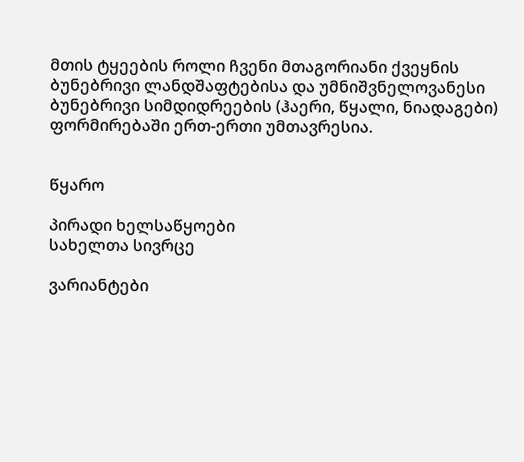მთის ტყეების როლი ჩვენი მთაგორიანი ქვეყნის ბუნებრივი ლანდშაფტებისა და უმნიშვნელოვანესი ბუნებრივი სიმდიდრეების (ჰაერი, წყალი, ნიადაგები) ფორმირებაში ერთ-ერთი უმთავრესია.


წყარო

პირადი ხელსაწყოები
სახელთა სივრცე

ვარიანტები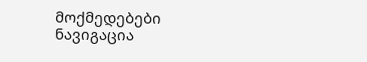მოქმედებები
ნავიგაცია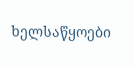ხელსაწყოები